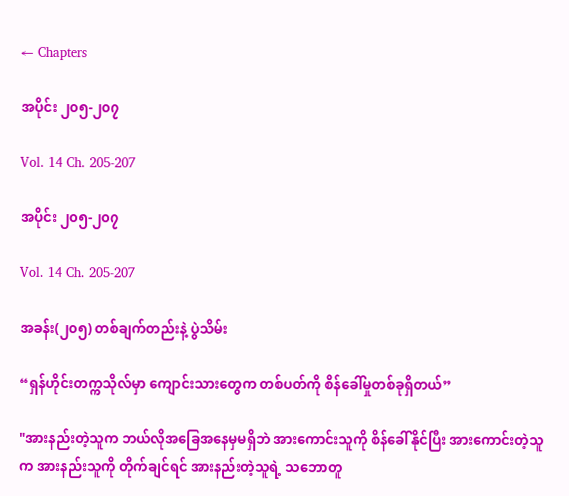← Chapters

အပိုင်း ၂၀၅-၂၀၇

Vol. 14 Ch. 205-207

အပိုင်း ၂၀၅-၂၀၇

Vol. 14 Ch. 205-207

အခန်း(၂၀၅) တစ်ချက်တည်းနဲ့ ပွဲသိမ်း

“ရှန်ဟိုင်းတက္ကသိုလ်မှာ ကျောင်းသားတွေက တစ်ပတ်ကို စိန်ခေါ်မှုတစ်ခုရှိတယ်”

"အားနည်းတဲ့သူက ဘယ်လိုအခြေအနေမှမရှိဘဲ အားကောင်းသူကို စိန်ခေါ်နိုင်ပြီး အားကောင်းတဲ့သူက အားနည်းသူကို တိုက်ချင်ရင် အားနည်းတဲ့သူရဲ့ သဘောတူ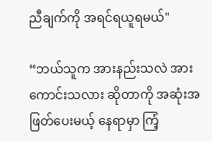ညီချက်ကို အရင်ရယူရမယ်"

“ဘယ်သူက အားနည်းသလဲ အားကောင်းသလား ဆိုတာကို အဆုံးအဖြတ်ပေးမယ့် နေရာမှာ ကြံ့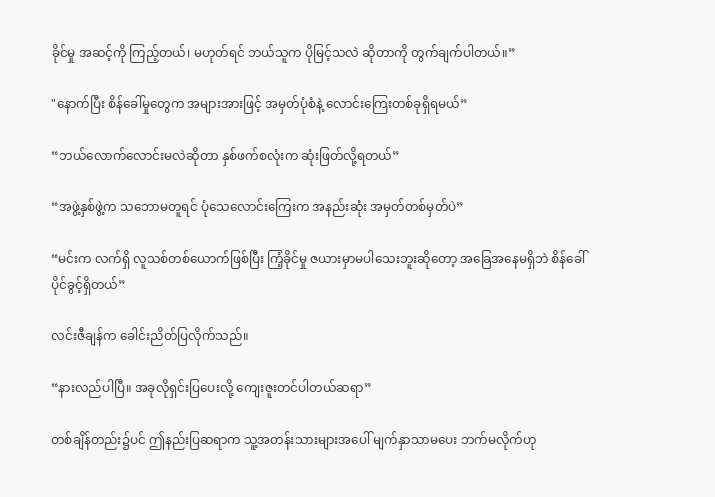ခိုင်မှု အဆင့်ကို ကြည့်တယ်၊ မဟုတ်ရင် ဘယ်သူက ပိုမြင့်သလဲ ဆိုတာကို တွက်ချက်ပါတယ်။”

"နောက်ပြီး စိန်ခေါ်မှုတွေက အများအားဖြင့် အမှတ်ပုံစံနဲ့ လောင်းကြေးတစ်ခုရှိရမယ်”

“ဘယ်လောက်လောင်းမလဲဆိုတာ နှစ်ဖက်စလုံးက ဆုံးဖြတ်လို့ရတယ်”

“အဖွဲ့နှစ်ဖွဲ့က သဘောမတူရင် ပုံသေလောင်းကြေးက အနည်းဆုံး အမှတ်တစ်မှတ်ပဲ”

“မင်းက လက်ရှိ လူသစ်တစ်ယောက်ဖြစ်ပြီး ကြံ့ခိုင်မှု ဇယားမှာမပါသေးဘူးဆိုတော့ အခြေအနေမရှိဘဲ စိန်ခေါ်ပိုင်ခွင့်ရှိတယ်”

လင်းဇီချန်က ခေါင်းညိတ်ပြလိုက်သည်။

“နားလည်ပါပြီ။ အခုလိုရှင်းပြပေးလို့ ကျေးဇူးတင်ပါတယ်ဆရာ”

တစ်ချိန်တည်း၌ပင် ဤနည်းပြဆရာက သူ့အတန်းသားများအပေါ် မျက်နှာသာမပေး ဘက်မလိုက်ဟု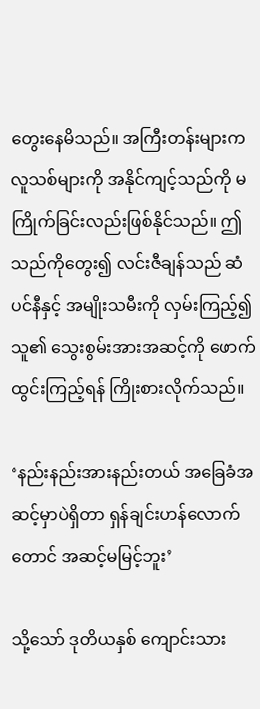တွေးနေမိသည်။ အကြီးတန်းများက လူသစ်များကို အနိုင်ကျင့်သည်ကို မကြိုက်ခြင်းလည်းဖြစ်နိုင်သည်။ ဤသည်ကိုတွေး၍ လင်းဇီချန်သည် ဆံပင်နီနှင့် အမျိုးသမီးကို လှမ်းကြည့်၍ သူ၏ သွေးစွမ်းအားအဆင့်ကို ဖောက်ထွင်းကြည့်ရန် ကြိုးစားလိုက်သည်။

‘နည်းနည်းအားနည်းတယ် အခြေခံအဆင့်မှာပဲရှိတာ ရှန်ချင်းဟန်လောက်တောင် အဆင့်မမြင့်ဘူး’

သို့သော် ဒုတိယနှစ် ကျောင်းသား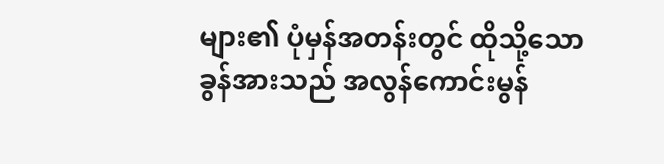များ၏ ပုံမှန်အတန်းတွင် ထိုသို့သော ခွန်အားသည် အလွန်ကောင်းမွန်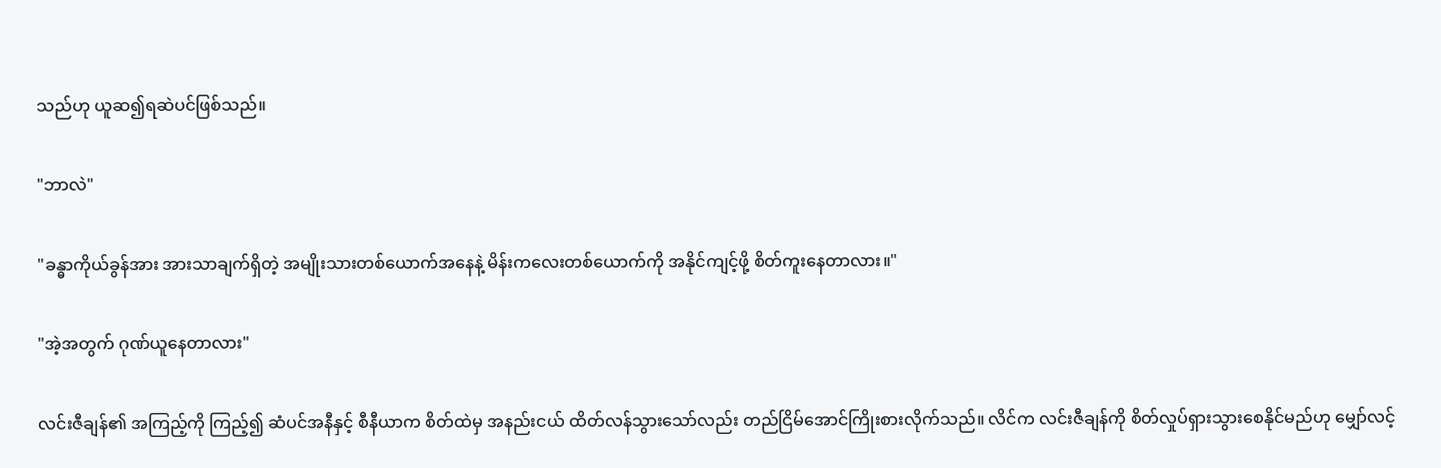သည်ဟု ယူဆ၍ရဆဲပင်ဖြစ်သည်။

"ဘာလဲ"

"ခန္ဓာကိုယ်ခွန်အား အားသာချက်ရှိတဲ့ အမျိုးသားတစ်ယောက်အနေနဲ့ မိန်းကလေးတစ်ယောက်ကို အနိုင်ကျင့်ဖို့ စိတ်ကူးနေတာလား။"

"အဲ့အတွက် ဂုဏ်ယူနေတာလား"

လင်းဇီချန်၏ အကြည့်ကို ကြည့်၍ ဆံပင်အနီနှင့် စီနီယာက စိတ်ထဲမှ အနည်းငယ် ထိတ်လန်သွားသော်လည်း တည်ငြိမ်အောင်ကြိုးစားလိုက်သည်။ လိင်က လင်းဇီချန်ကို စိတ်လှုပ်ရှားသွားစေနိုင်မည်ဟု မျှော်လင့်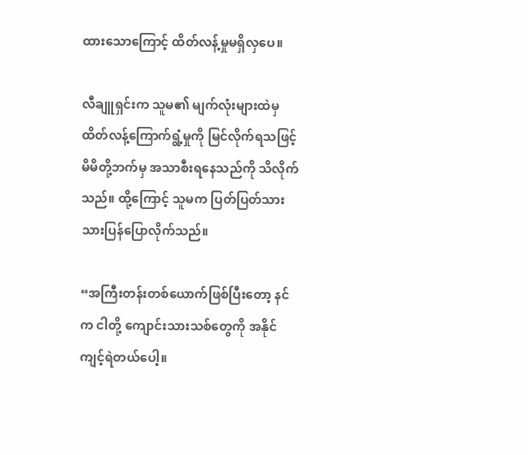ထားသောကြောင့် ထိတ်လန့်မှုမရှိလှပေ။

လီချူရှင်းက သူမ၏ မျက်လုံးများထဲမှ ထိတ်လန့်ကြောက်ရွံ့မှုကို မြင်လိုက်ရသဖြင့် မိမိတို့ဘက်မှ အသာစီးရနေသည်ကို သိလိုက်သည်။ ထို့ကြောင့် သူမက ပြတ်ပြတ်သားသားပြန်ပြောလိုက်သည်။

“အကြီးတန်းတစ်ယောက်ဖြစ်ပြီးတော့ နင်က ငါတို့ ကျောင်းသားသစ်တွေကို အနိုင်ကျင့်ရဲတယ်ပေါ့။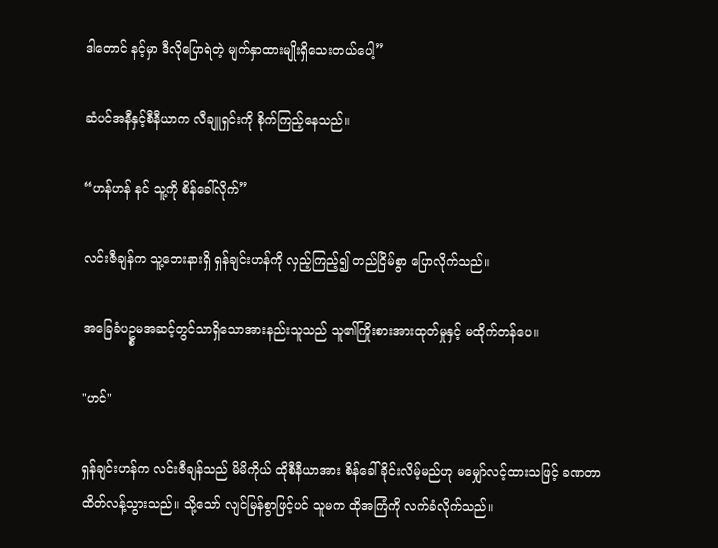ဒါတောင် နင့်မှာ ဒီလိုပြောရဲတဲ့ မျက်နှာထားမျိုးရှိသေးတယ်ပေါ့”

ဆံပင်အနီနှင့်စီနီယာက လီချူရှင်းကို စိုက်ကြည့်နေသည်။

“ဟန်ဟန် နင် သူ့ကို စိန်ခေါ်လိုက်”

လင်းဇီချန်က သူ့ဘေးနားရှိ ရှန်ချင်းဟန်ကို လှည့်ကြည့်၍ တည်ငြိမ်စွာ ပြောလိုက်သည်။

အခြေခံပဥ္စမအဆင့်တွင်သာရှိ‌သောအားနည်းသူသည် သူ၏ကြိုးစားအားထုတ်မှုနှင့် မထိုက်တန်ပေ။

"ဟင်"

ရှန်ချင်းဟန်က လင်းဇီချန်သည် မိမိကိုယ် ထိုစီနီယာအား စိန်ခေါ်ခိုင်းလိမ့်မည်ဟု မမျှော်လင့်ထားသဖြင့် ခဏတာ ထိတ်လန့်သွားသည်။ သို့သော် လျင်မြန်စွာဖြင့်ပင် သူမက ထိုအကြံကို လက်ခံလိုက်သည်။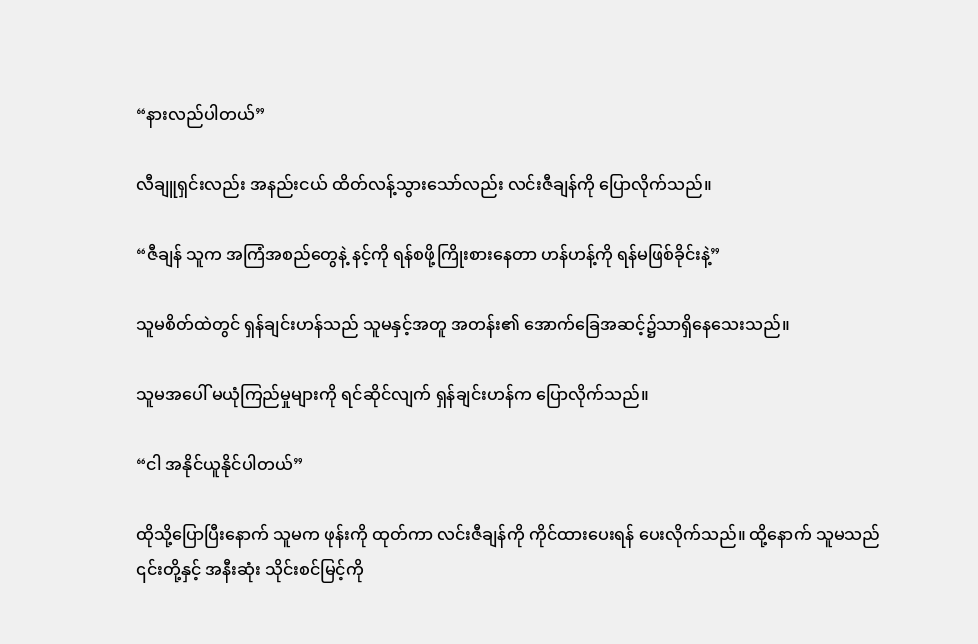“နားလည်ပါတယ်”

လီချူရှင်းလည်း အနည်းငယ် ထိတ်လန့်သွားသော်လည်း လင်းဇီချန်ကို ပြောလိုက်သည်။

“ဇီချန် သူက အကြံအစည်တွေနဲ့ နင့်ကို ရန်စဖို့ကြိုးစားနေတာ ဟန်ဟန့်ကို ရန်မဖြစ်ခိုင်းနဲ့”

သူမစိတ်ထဲတွင် ရှန်ချင်းဟန်သည် သူမနှင့်အတူ အတန်း၏ အောက်ခြေအဆင့်၌သာရှိနေသေးသည်။

သူမအပေါ် မယုံကြည်မှုများကို ရင်ဆိုင်လျက် ရှန်ချင်းဟန်က ပြောလိုက်သည်။

“ငါ အနိုင်ယူနိုင်ပါတယ်”

ထိုသို့ပြောပြီးနောက် သူမက ဖုန်းကို ထုတ်ကာ လင်းဇီချန်ကို ကိုင်ထားပေးရန် ပေးလိုက်သည်။ ထို့နောက် သူမသည် ၎င်းတို့နှင့် အနီးဆုံး သိုင်းစင်မြင့်ကို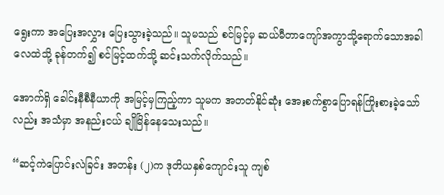ရွေးကာ အပြေးအလွှား ပြေးသွားခဲ့သည်။ သူမသည် စင်မြင့်မှ ဆယ်မီတာကျော်အကွာသို့ရောက်သောအခါ လေထဲသို့ ခုန်တက်၍ စင်မြင့်ထက်သို့ ဆင်းသက်လိုက်သည်။

အောက်ရှိ ခေါင်းနီစီနီယာကို အမြင့်မှကြည့်ကာ သူမက အတတ်နိုင်ဆုံး အေးစက်စွာပြောရန်ကြိုးစားခဲ့သော်လည်း အသံမှာ အနည်းငယ် ချိုမြိန်နေသေးသည်။

“ဆင့်ကဲပြောင်းလဲခြင်း အတန်း (၂)က ဒုတိယနှစ်ကျောင်းသူ ကျစ်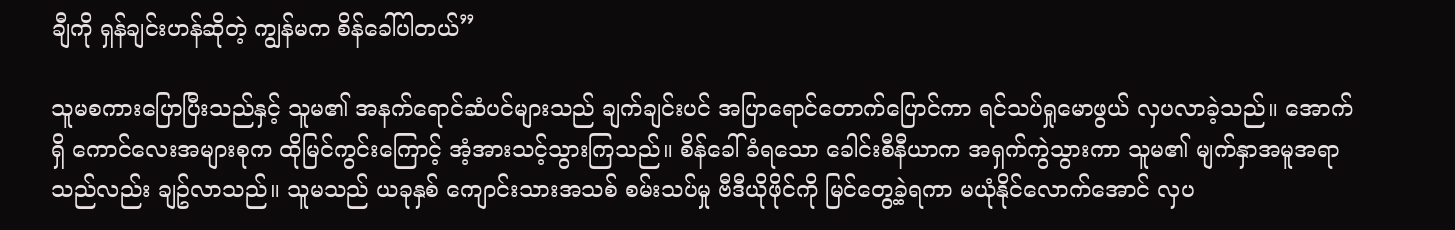ချီကို ရှန်ချင်းဟန်ဆိုတဲ့ ကျွန်မက စိန်ခေါ်ပါတယ်”

သူမစကားပြောပြီးသည်နှင့် သူမ၏ အနက်ရောင်ဆံပင်များသည် ချက်ချင်းပင် အပြာရောင်တောက်ပြောင်ကာ ရင်သပ်ရှုမောဖွယ် လှပလာခဲ့သည်။ အောက်ရှိ ကောင်လေးအများစုက ထိုမြင်ကွင်းကြောင့် အံ့အားသင့်သွားကြသည်။ စိန်ခေါ်ခံရသော ခေါင်းစီနီယာက အရှက်ကွဲသွားကာ သူမ၏ မျက်နှာအမူအရာသည်လည်း ချဥ်လာသည်။ သူမသည် ယခုနှစ် ကျောင်းသားအသစ် စမ်းသပ်မှု ဗီဒီယိုဖိုင်ကို မြင်တွေ့ခဲ့ရကာ မယုံနိုင်လောက်အောင် လှပ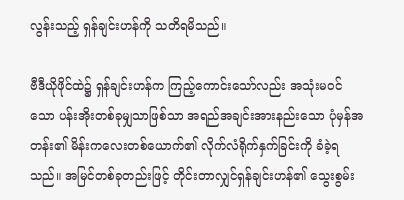လွန်းသည့် ရှန်ချင်းဟန်ကို သတိရမိသည်။

ဗီဒီယိုဖိုင်ထဲ၌ ရှန်ချင်းဟန်က ကြည့်ကောင်းသော်လည်း အသုံးမဝင်သော ပန်းအိုးတစ်ခုမျှသာဖြစ်သာ အရည်အချင်းအားနည်းသော ပုံမှန်အတန်း၏ မိန်းကလေးတစ်ယောက်၏ လိုက်လံရိုက်နှက်ခြင်းကို ခံခဲ့ရသည်။ အမြင်တစ်ခုတည်းဖြင့် တိုင်းတာလျှင်ရှန်ချင်းဟန်၏ သွေးစွမ်း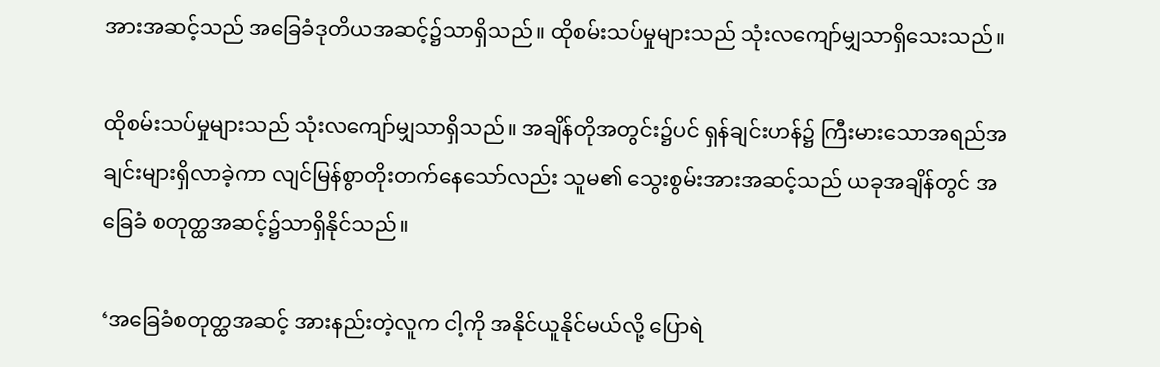အားအဆင့်သည် အခြေခံဒုတိယအဆင့်၌သာရှိသည်။ ထိုစမ်းသပ်မှုများသည် သုံးလကျော်မျှသာရှိသေးသည်။

ထိုစမ်းသပ်မှုများသည် သုံးလကျော်မျှသာရှိသည်။ အချိန်တိုအတွင်း၌ပင် ရှန်ချင်းဟန်၌ ကြီးမားသောအရည်အချင်းများရှိလာခဲ့ကာ လျင်မြန်စွာတိုးတက်နေသော်လည်း သူမ၏ သွေးစွမ်းအားအဆင့်သည် ယခုအချိန်တွင် အခြေခံ စတုတ္ထအဆင့်၌သာရှိနိုင်သည်။

‘အခြေခံစတုတ္ထအဆင့် အားနည်းတဲ့လူက ငါ့ကို အနိုင်ယူနိုင်မယ်လို့ ပြောရဲ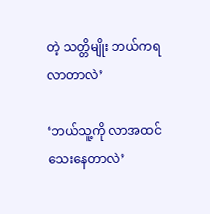တဲ့ သတ္တိမျိုး ဘယ်ကရလာတာလဲ’

‘ဘယ်သူ့ကို လာအထင်သေးနေတာလဲ’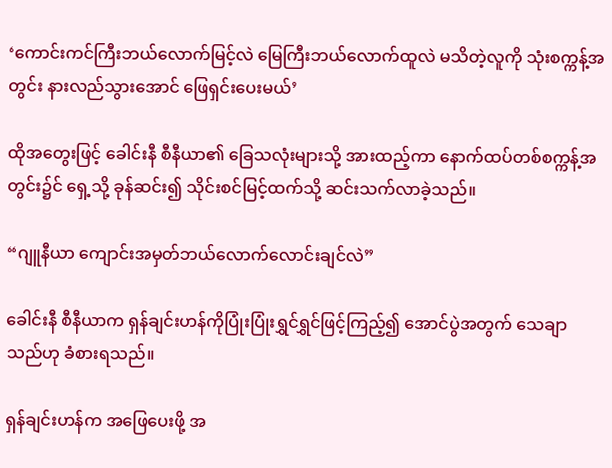‘ကောင်းကင်ကြီးဘယ်လောက်မြင့်လဲ မြေကြီးဘယ်လောက်ထူလဲ မသိတဲ့လူကို သုံးစက္ကန့်အတွင်း နားလည်သွားအောင် ဖြေရှင်းပေးမယ်’

ထိုအတွေးဖြင့် ခေါင်းနီ စီနီယာ၏ ခြေသလုံးများသို့ အားထည့်ကာ နောက်ထပ်တစ်စက္ကန့်အတွင်း၌င် ရှေ့သို့ ခုန်ဆင်း၍ သိုင်းစင်မြင့်ထက်သို့ ဆင်းသက်လာခဲ့သည်။

“ဂျူနီယာ ကျောင်းအမှတ်ဘယ်လောက်လောင်းချင်လဲ”

ခေါင်းနီ စီနီယာက ရှန်ချင်းဟန်ကိုပြုံးပြုံးရွှင်ရွှင်ဖြင့်ကြည့်၍ အောင်ပွဲအတွက် သေချာသည်ဟု ခံစားရသည်။

ရှန်ချင်းဟန်က အဖြေပေးဖို့ အ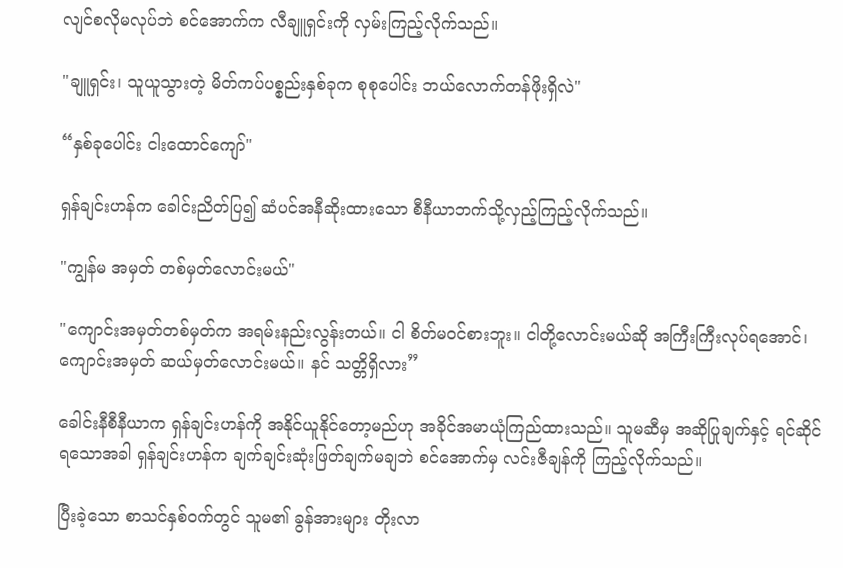လျင်စလိုမလုပ်ဘဲ စင်အောက်က လီချူရှင်းကို လှမ်းကြည့်လိုက်သည်။

"ချူရှင်း၊ သူယူသွားတဲ့ မိတ်ကပ်ပစ္စည်းနှစ်ခုက စုစုပေါင်း ဘယ်လောက်တန်ဖိုးရှိလဲ"

“နှစ်ခုပေါင်း ငါးထောင်ကျော်"

ရှန်ချင်းဟန်က ခေါင်းညိတ်ပြ၍ ဆံပင်အနီဆိုးထားသော စီနီယာဘက်သို့လှည့်ကြည့်လိုက်သည်။

"ကျွန်မ အမှတ် တစ်မှတ်လောင်းမယ်"

"ကျောင်းအမှတ်တစ်မှတ်က အရမ်းနည်းလွန်းတယ်။ ငါ စိတ်မဝင်စားဘူး။ ငါတို့လောင်းမယ်ဆို အကြီးကြီးလုပ်ရအောင်၊ ကျောင်းအမှတ် ဆယ်မှတ်လောင်းမယ်။ နင် သတ္တိရှိလား”

ခေါင်းနီစီနီယာက ရှန်ချင်းဟန်ကို အနိုင်ယူနိုင်တော့မည်ဟု အခိုင်အမာယုံကြည်ထားသည်။ သူမဆီမှ အဆိုပြုချက်နှင့် ရင်ဆိုင်ရသောအခါ ရှန်ချင်းဟန်က ချက်ချင်းဆုံးဖြတ်ချက်မချဘဲ စင်အောက်မှ လင်းဇီချန်ကို ကြည့်လိုက်သည်။

ပြီးခဲ့သော စာသင်နှစ်ဝက်တွင် သူမ၏ ခွန်အားများ တိုးလာ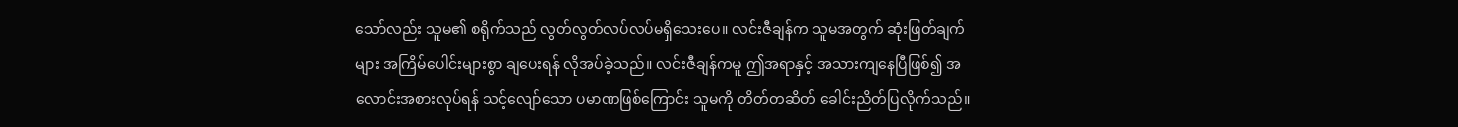သော်လည်း သူမ၏ စရိုက်သည် လွတ်လွတ်လပ်လပ်မရှိသေးပေ။ လင်းဇီချန်က သူမအတွက် ဆုံးဖြတ်ချက်များ အကြိမ်ပေါင်းများစွာ ချပေးရန် လိုအပ်ခဲ့သည်။ လင်းဇီချန်ကမူ ဤအရာနှင့် အသားကျနေပြီဖြစ်၍ အလောင်းအစားလုပ်ရန် သင့်လျော်သော ပမာဏဖြစ်ကြောင်း သူမကို တိတ်တဆိတ် ခေါင်းညိတ်ပြလိုက်သည်။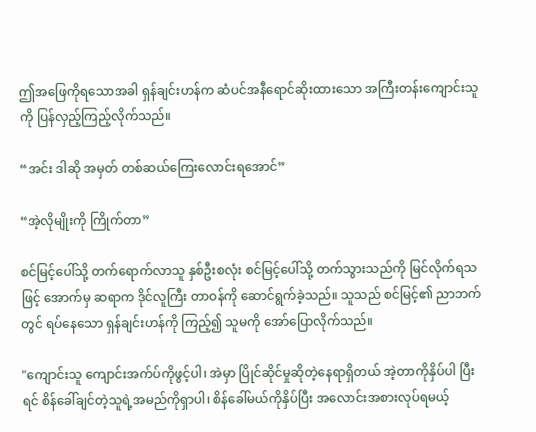ဤအဖြေကိုရသောအခါ ရှန်ချင်းဟန်က ဆံပင်အနီရောင်ဆိုးထားသော အကြီးတန်းကျောင်းသူကို ပြန်လှည့်ကြည့်လိုက်သည်။

“အင်း ဒါဆို အမှတ် တစ်ဆယ်ကြေးလောင်းရအောင်”

“အဲ့လိုမျိုးကို ကြိုက်တာ”

စင်မြင့်ပေါ်သို့ တက်ရောက်လာသူ နှစ်ဦးစလုံး စင်မြင့်ပေါ်သို့ တက်သွားသည်ကို မြင်လိုက်ရသဖြင့် အောက်မှ ဆရာက ဒိုင်လူကြီး တာဝန်ကို ဆောင်ရွက်ခဲ့သည်။ သူသည် စင်မြင့်၏ ညာဘက်တွင် ရပ်နေသော ရှန်ချင်းဟန်ကို ကြည့်၍ သူမကို အော်ပြောလိုက်သည်။

"ကျောင်းသူ ကျောင်းအက်ပ်ကိုဖွင့်ပါ၊ အဲမှာ ပြိုင်ဆိုင်မှုဆိုတဲ့နေရာရှိတယ် အဲ့တာကိုနှိပ်ပါ ပြီးရင် စိန်ခေါ်ချင်တဲ့သူရဲ့အမည်ကိုရှာပါ၊ စိန်ခေါ်မယ်ကိုနှိပ်ပြီး အလောင်းအစားလုပ်ရမယ့်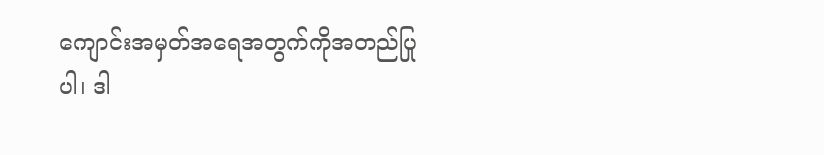ကျောင်းအမှတ်အရေအတွက်ကိုအတည်ပြုပါ၊ ဒါ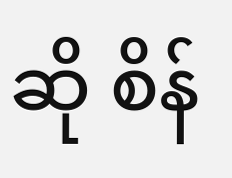ဆို စိန်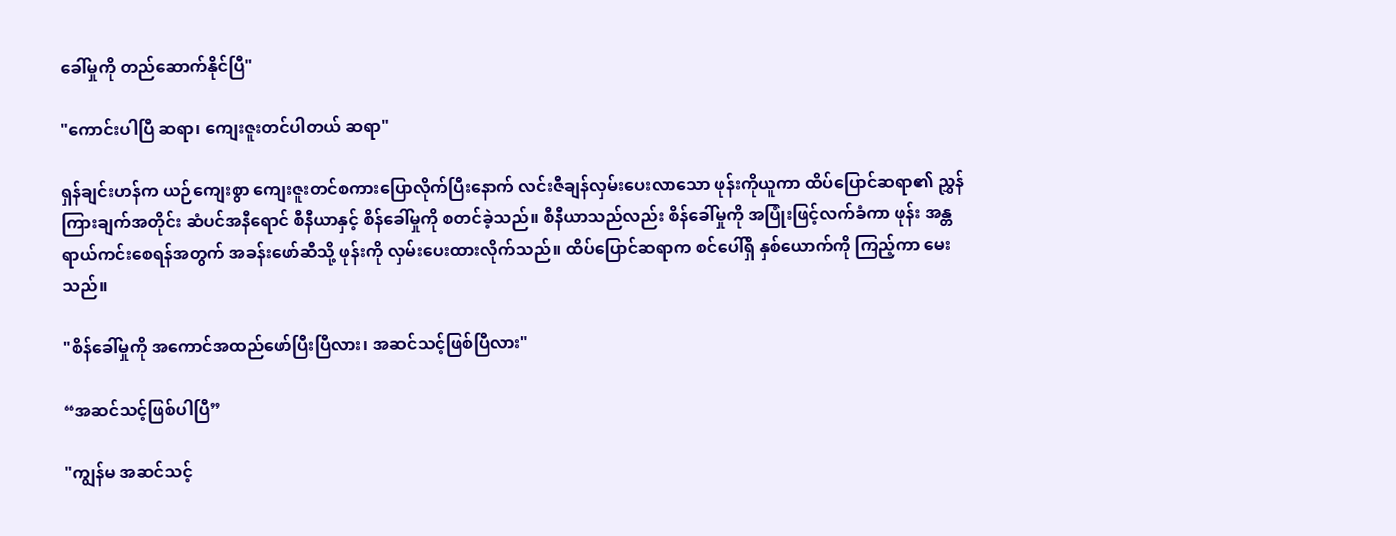ခေါ်မှုကို တည်ဆောက်နိုင်ပြီ"

"ကောင်းပါပြီ ဆရာ၊ ကျေးဇူးတင်ပါတယ် ဆရာ"

ရှန်ချင်းဟန်က ယဉ်ကျေးစွာ ကျေးဇူးတင်စကားပြောလိုက်ပြီးနောက် လင်းဇီချန်လှမ်းပေးလာသော ဖုန်းကိုယူကာ ထိပ်ပြောင်ဆရာ၏ ညွှန်ကြားချက်အတိုင်း ဆံပင်အနီရောင် စီနီယာနှင့် စိန်ခေါ်မှုကို စတင်ခဲ့သည်။ စီနီယာသည်လည်း စိန်ခေါ်မှုကို အပြုံးဖြင့်လက်ခံကာ ဖုန်း အန္တရာယ်ကင်းစေရန်အတွက် အခန်းဖော်ဆီသို့ ဖုန်းကို လှမ်းပေးထားလိုက်သည်။ ထိပ်ပြောင်ဆရာက စင်ပေါ်ရှိ နှစ်ယောက်ကို ကြည့်ကာ မေးသည်။

"စိန်ခေါ်မှုကို အကောင်အထည်ဖော်ပြီးပြီလား၊ အဆင်သင့်ဖြစ်ပြီလား"

“အဆင်သင့်ဖြစ်ပါပြီ”

"ကျွန်မ အဆင်သင့်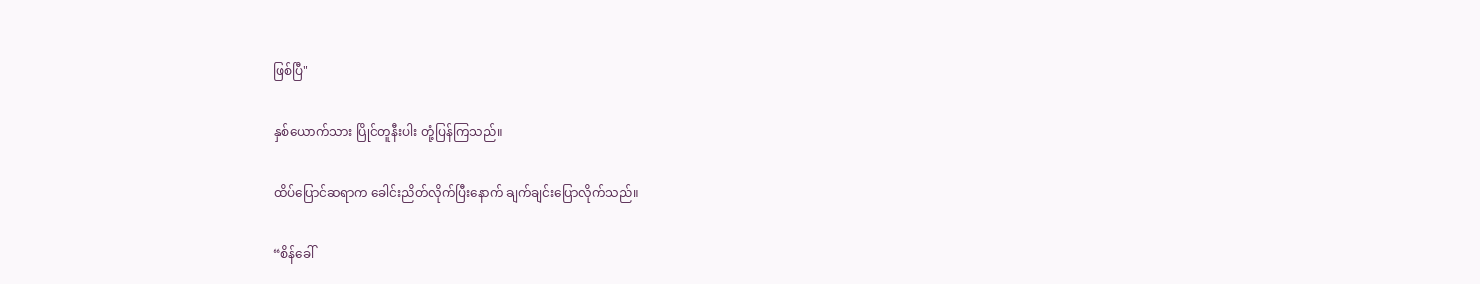ဖြစ်ပြီ"

နှစ်ယောက်သား ပြိုင်တူနီးပါး တုံ့ပြန်ကြသည်။

ထိပ်ပြောင်ဆရာက ခေါင်းညိတ်လိုက်ပြီးနောက် ချက်ချင်းပြောလိုက်သည်။

“စိန်ခေါ်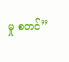မှု စတင်”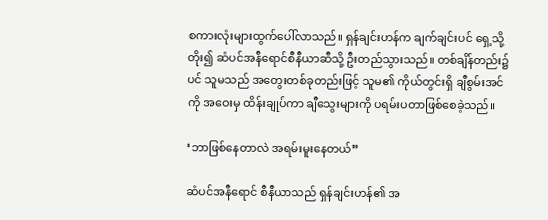စကားလုံးများထွက်ပေါ်လာသည်။ ရှန်ချင်းဟန်က ချက်ချင်းပင် ရှေ့သို့တိုး၍ ဆံပင်အနီရောင်စီနီယာဆီသို့ ဦးတည်သွားသည်။ တစ်ချိန်တည်း၌ပင် သူမသည် အတွေးတစ်ခုတည်းဖြင့် သူမ၏ ကိုယ်တွင်းရှိ ချီစွမ်းအင်ကို အဝေးမှ ထိန်းချုပ်ကာ ချီသွေးများကို ပရမ်းပတာဖြစ်စေခဲ့သည်။

‘ဘာဖြစ်နေတာလဲ အရမ်းမူးနေတယ်”

ဆံပင်အနီရောင် စီနီယာသည် ရှန်ချင်းဟန်၏ အ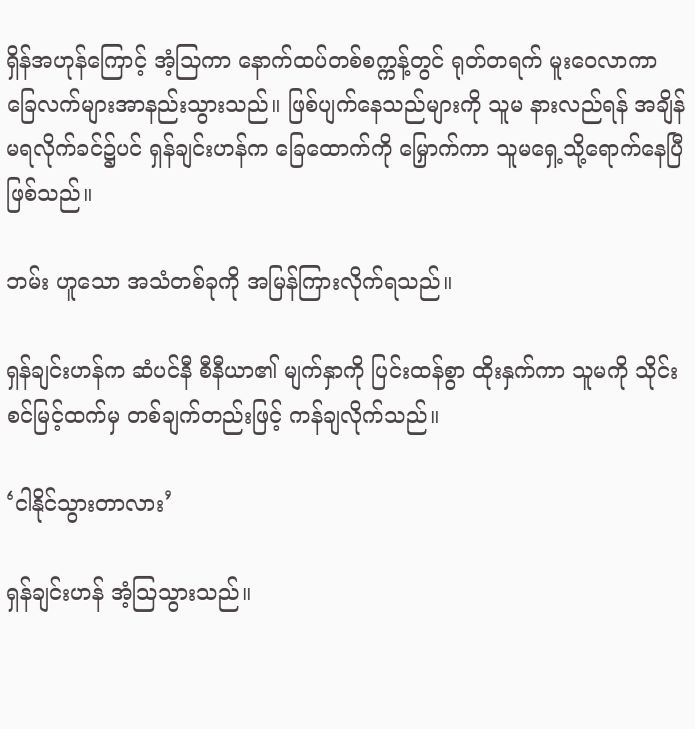ရှိန်အဟုန်ကြောင့် အံ့သြကာ နောက်ထပ်တစ်စက္ကန့်တွင် ရုတ်တရက် မူးဝေလာကာ ခြေလက်များအာနည်းသွားသည်။ ဖြစ်ပျက်နေသည်များကို သူမ နားလည်ရန် အချိန်မရလိုက်ခင်၌ပင် ရှန်ချင်းဟန်က ခြေထောက်ကို မြှောက်ကာ သူမရှေ့သို့ရောက်နေပြီဖြစ်သည်။

ဘမ်း ဟူသော အသံတစ်ခုကို အမြန်ကြားလိုက်ရသည်။

ရှန်ချင်းဟန်က ဆံပင်နီ စီနီယာ၏ မျက်နှာကို ပြင်းထန်စွာ ထိုးနှက်ကာ သူမကို သိုင်းစင်မြင့်ထက်မှ တစ်ချက်တည်းဖြင့် ကန်ချလိုက်သည်။

‘ငါနိုင်သွားတာလား’

ရှန်ချင်းဟန် အံ့သြသွားသည်။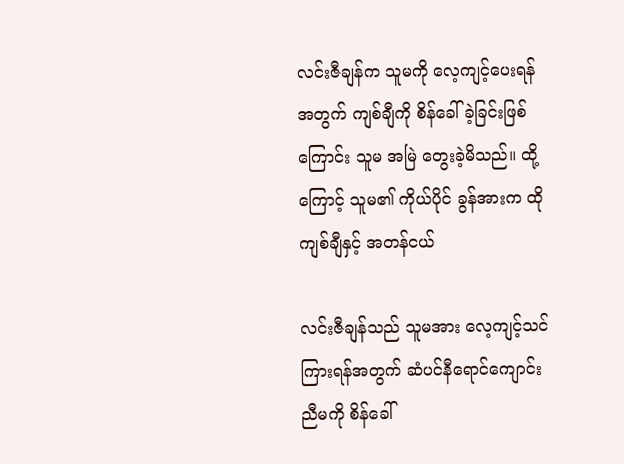လင်းဇီချန်က သူမကို လေ့ကျင့်ပေးရန်အတွက် ကျစ်ချီကို စိန်ခေါ်ခဲ့ခြင်းဖြစ်ကြောင်း သူမ အမြဲ တွေးခဲ့မိသည်။ ထို့ကြောင့် သူမ၏ ကိုယ်ပိုင် ခွန်အားက ထိုကျစ်ချီနှင့် အတန်ငယ်

လင်းဇီချန်သည် သူမအား လေ့ကျင့်သင်ကြားရန်အတွက် ဆံပင်နီရောင်ကျောင်းညီမကို စိန်ခေါ်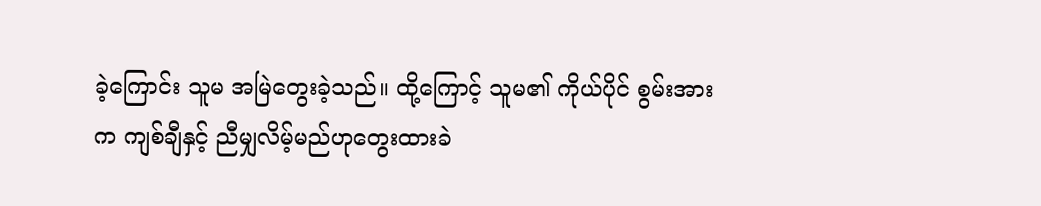ခဲ့ကြောင်း သူမ အမြဲတွေးခဲ့သည်။ ထို့ကြောင့် သူမ၏ ကိုယ်ပိုင် စွမ်းအားက ကျစ်ချီနှင့် ညီမျှလိမ့်မည်ဟုတွေးထားခဲ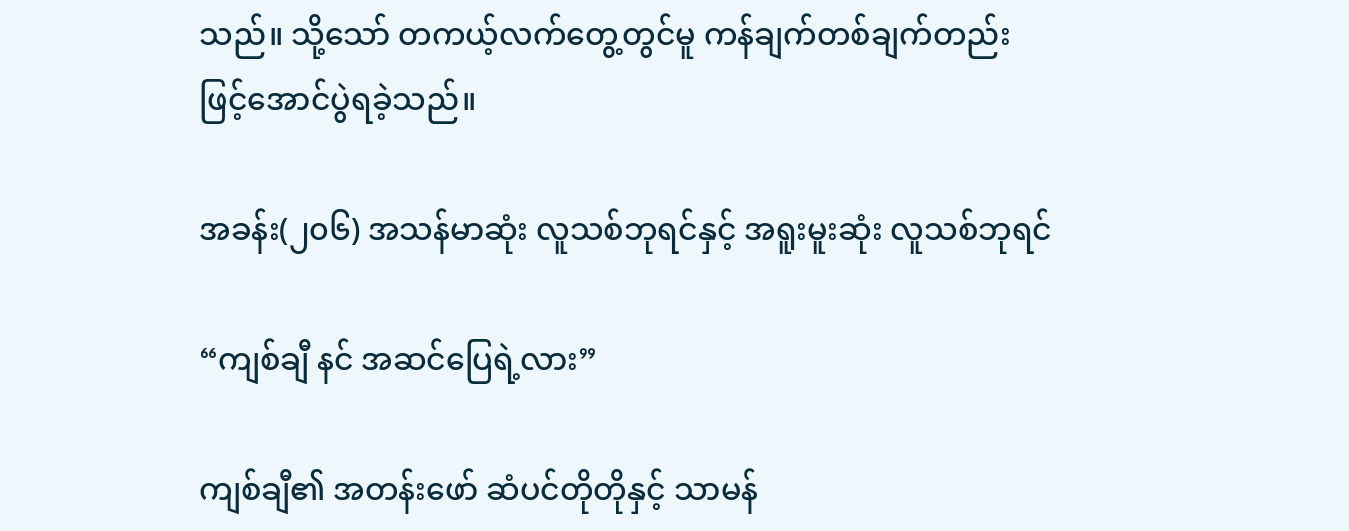သည်။ သို့သော် တကယ့်လက်တွေ့တွင်မူ ကန်ချက်တစ်ချက်တည်းဖြင့်အောင်ပွဲရခဲ့သည်။

အခန်း(၂၀၆) အသန်မာဆုံး လူသစ်ဘုရင်နှင့် အရူးမူးဆုံး လူသစ်ဘုရင်

“ကျစ်ချီ နင် အဆင်ပြေရဲ့လား”

ကျစ်ချီ၏ အတန်းဖော် ဆံပင်တိုတိုနှင့် သာမန်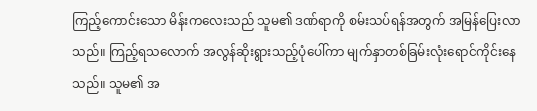ကြည့်ကောင်းသော မိန်းကလေးသည် သူမ၏ ဒဏ်ရာကို စမ်းသပ်ရန်အတွက် အမြန်ပြေးလာသည်။ ကြည့်ရသလောက် အလွန်ဆိုးရွားသည့်ပုံပေါ်ကာ မျက်နှာတစ်ခြမ်းလုံးရောင်ကိုင်းနေသည်။ သူမ၏ အ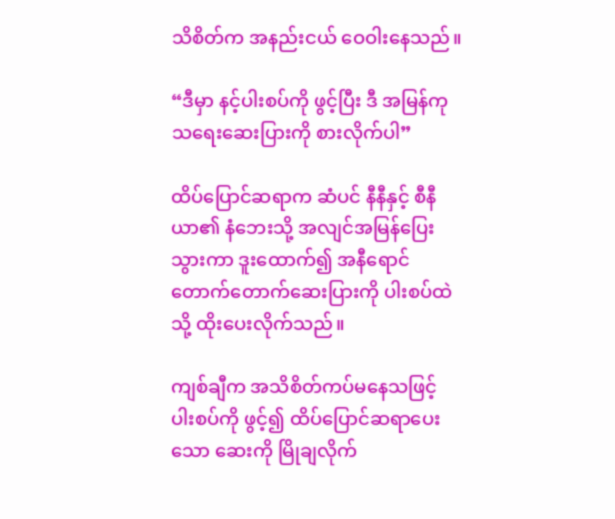သိစိတ်က အနည်းငယ် ဝေဝါးနေသည်။

“ဒီမှာ နင့်ပါးစပ်ကို ဖွင့်ပြီး ဒီ အမြန်ကုသရေးဆေးပြားကို စားလိုက်ပါ”

ထိပ်ပြောင်ဆရာက ဆံပင် နီနီနှင့် စီနီယာ၏ နံဘေးသို့ အလျင်အမြန်ပြေးသွားကာ ဒူးထောက်၍ အနီရောင်တောက်တောက်ဆေးပြားကို ပါးစပ်ထဲသို့ ထိုးပေးလိုက်သည်။

ကျစ်ချီက အသိစိတ်ကပ်မနေသဖြင့် ပါးစပ်ကို ဖွင့်၍ ထိပ်ပြောင်ဆရာပေးသော ဆေးကို မြိုချလိုက်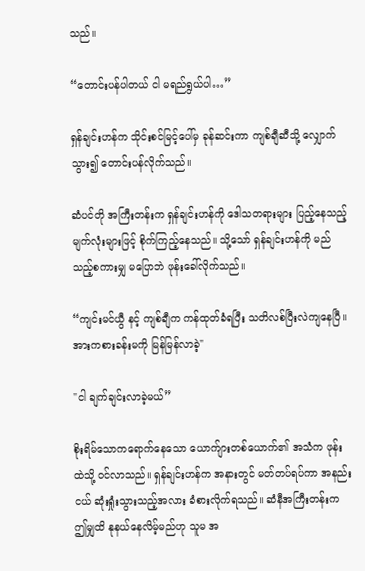သည်။

“တောင်းပန်ပါတယ် ငါ မရည်ရွယ်ပါ…”

ရှန်ချင်းဟန်က သိုင်းစင်မြင့်ပေါ်မှ ခုန်ဆင်းကာ ကျစ်ချီဆီသို့ လျှောက်သွား၍ တောင်းပန်လိုက်သည်။

ဆံပင်တို အကြီးတန်းက ရှန်ချင်းဟန်ကို ဒေါသတရားများ ပြည့်နေသည့် မျက်လုံးများဖြင့် စိုက်ကြည့်နေသည်။ သို့သော် ရှန်ချင်းဟန်ကို မည်သည့်စကားမျှ မပြောဘဲ ဖုန်းခေါ်လိုက်သည်။

“ကျင်းမင်ယွီ နင့် ကျစ်ချီက ကန်ထုတ်ခံရပြီး သတိလစ်ပြီးလဲကျနေပြီ။ အားကစားခန်းမကို မြန်မြန်လာခဲ့"

"ငါ ချက်ချင်းလာခဲ့မယ်”

စိုးရိမ်သောကရောက်နေသော ယောက်ျားတစ်ယောက်၏ အသံက ဖုန်းထဲသို့ ဝင်လာသည်။ ရှန်ချင်းဟန်က အနားတွင် မတ်တပ်ရပ်ကာ အနည်းငယ် ဆုံးရှုံးသွားသည့်အလား ခံစားလိုက်ရသည်။ ဆံနီအကြီးတန်းက ဤမျှထိ နုနယ်နေလိမ့်မည်ဟု သူမ အ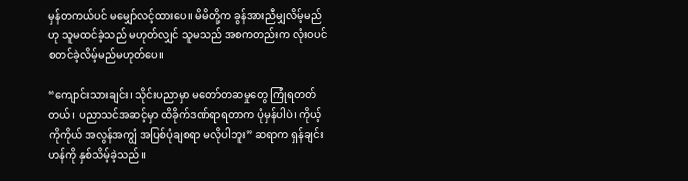မှန်တကယ်ပင် မမျှော်လင့်ထားပေ။ မိမိတို့က ခွန်အားညီမျှလိမ့်မည်ဟု သူမထင်ခဲ့သည် မဟုတ်လျှင် သူမသည် အစကတည်းက လုံးဝပင် စတင်ခဲ့လိမ့်မည်မဟုတ်ပေ။

“ကျောင်းသားချင်း၊ သိုင်းပညာမှာ မတော်တဆမှုတွေ ကြုံရတတ်တယ်၊ ပညာသင်အဆင့်မှာ ထိခိုက်ဒဏ်ရာရတာက ပုံမှန်ပါပဲ၊ ကိုယ့်ကိုကိုယ် အလွန်အကျွံ အပြစ်ပုံချစရာ မလိုပါဘူး” ဆရာက ရှန်ချင်းဟန်ကို နှစ်သိမ့်ခဲ့သည်။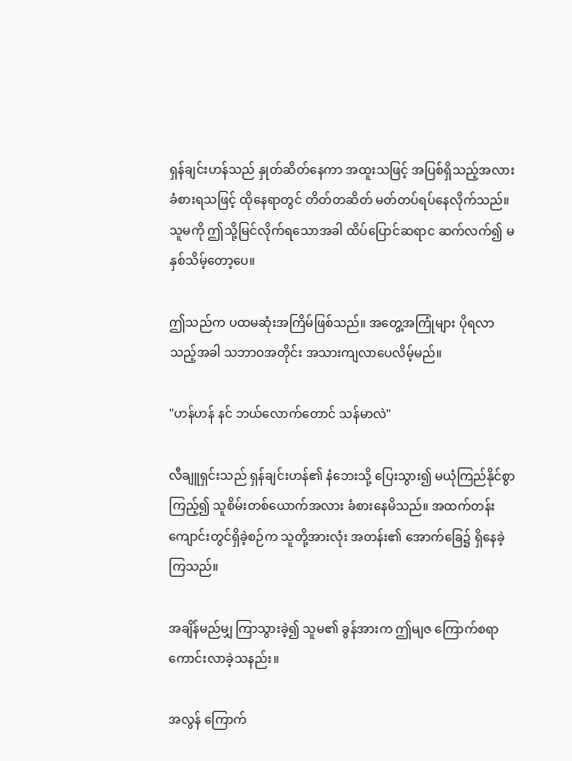ရှန်ချင်းဟန်သည် နှုတ်ဆိတ်နေကာ အထူးသဖြင့် အပြစ်ရှိသည့်အလား ခံစားရသဖြင့် ထိုနေရာတွင် တိတ်တဆိတ် မတ်တပ်ရပ်နေလိုက်သည်။ သူမကို ဤသို့မြင်လိုက်ရသောအခါ ထိပ်ပြောင်ဆရာင ဆက်လက်၍ မနှစ်သိမ့်တော့ပေ။

ဤသည်က ပထမဆုံးအကြိမ်ဖြစ်သည်။ အတွေ့အကြုံများ ပိုရလာသည့်အခါ သဘာဝအတိုင်း အသားကျလာပေလိမ့်မည်။

"ဟန်ဟန် နင် ဘယ်လောက်တောင် သန်မာလဲ"

လီချူရှင်းသည် ရှန်ချင်းဟန်၏ နံဘေးသို့ ပြေးသွား၍ မယုံကြည်နိုင်စွာကြည့်၍ သူစိမ်းတစ်ယောက်အလား ခံစားနေမိသည်။ အထက်တန်းကျောင်းတွင်ရှိခဲ့စဉ်က သူတို့အားလုံး အတန်း၏ အောက်ခြေ၌ ရှိနေခဲ့ကြသည်။

အချိန်မည်မျှ ကြာသွားခဲ့၍ သူမ၏ ခွန်အားက ဤမျဇ ကြောက်စရာကောင်းလာခဲ့သနည်း။

အလွန် ကြောက်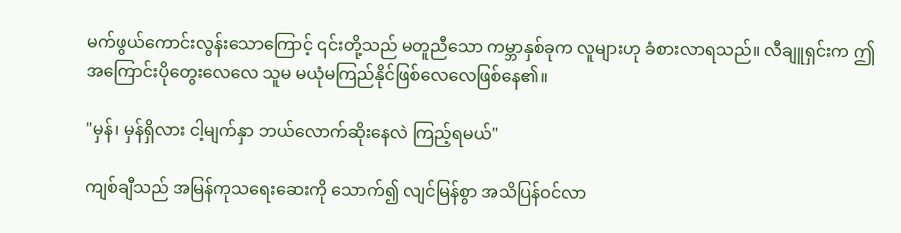မက်ဖွယ်ကောင်းလွန်းသောကြောင့် ၎င်းတို့သည် မတူညီသော ကမ္ဘာနှစ်ခုက လူများဟု ခံစားလာရသည်။ လီချူရှင်းက ဤအကြောင်းပိုတွေးလေလေ သူမ မယုံမကြည်နိုင်ဖြစ်လေလေဖြစ်နေ၏။

"မှန်၊ မှန်ရှိလား ငါ့မျက်နှာ ဘယ်လောက်ဆိုးနေလဲ ကြည့်ရမယ်"

ကျစ်ချီသည် အမြန်ကုသရေးဆေးကို သောက်၍ လျင်မြန်စွာ အသိပြန်ဝင်လာ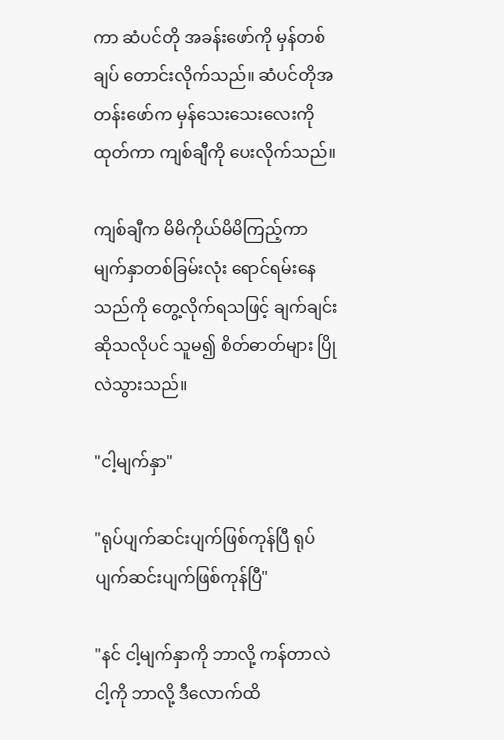ကာ ဆံပင်တို အခန်းဖော်ကို မှန်တစ်ချပ် တောင်းလိုက်သည်။ ဆံပင်တိုအတန်းဖော်က မှန်သေးသေးလေးကို ထုတ်ကာ ကျစ်ချီကို ပေးလိုက်သည်။

ကျစ်ချီက မိမိကိုယ်မိမိကြည့်ကာ မျက်နှာတစ်ခြမ်းလုံး ရောင်ရမ်းနေသည်ကို တွေ့လိုက်ရသဖြင့် ချက်ချင်းဆိုသလိုပင် သူမ၍ စိတ်ဓာတ်များ ပြိုလဲသွားသည်။

"ငါ့မျက်နှာ"

"ရုပ်ပျက်ဆင်းပျက်ဖြစ်ကုန်ပြီ ရုပ်ပျက်ဆင်းပျက်ဖြစ်ကုန်ပြီ"

"နင် ငါ့မျက်နှာကို ဘာလို့ ကန်တာလဲ ငါ့ကို ဘာလို့ ဒီလောက်ထိ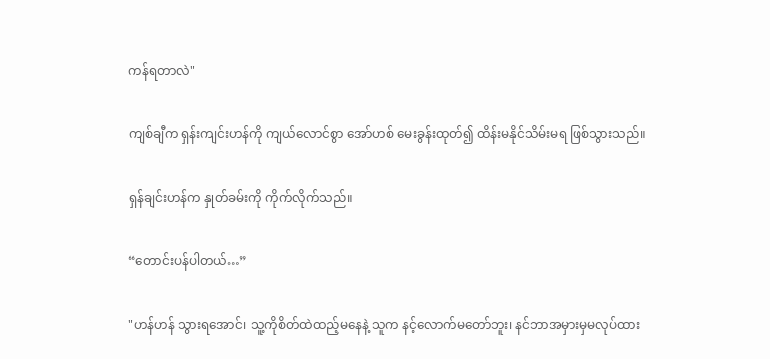ကန်ရတာလဲ"

ကျစ်ချီက ရှန်းကျင်းဟန်ကို ကျယ်လောင်စွာ အော်ဟစ် မေးခွန်းထုတ်၍ ထိန်းမနိုင်သိမ်းမရ ဖြစ်သွားသည်။

ရှန်ချင်းဟန်က နှုတ်ခမ်းကို ကိုက်လိုက်သည်။

“တောင်းပန်ပါတယ်…”

"ဟန်ဟန် သွားရအောင်၊ သူ့ကိုစိတ်ထဲထည့်မနေနဲ့ သူက နင့်လောက်မတော်ဘူး၊ နင်ဘာအမှားမှမလုပ်ထား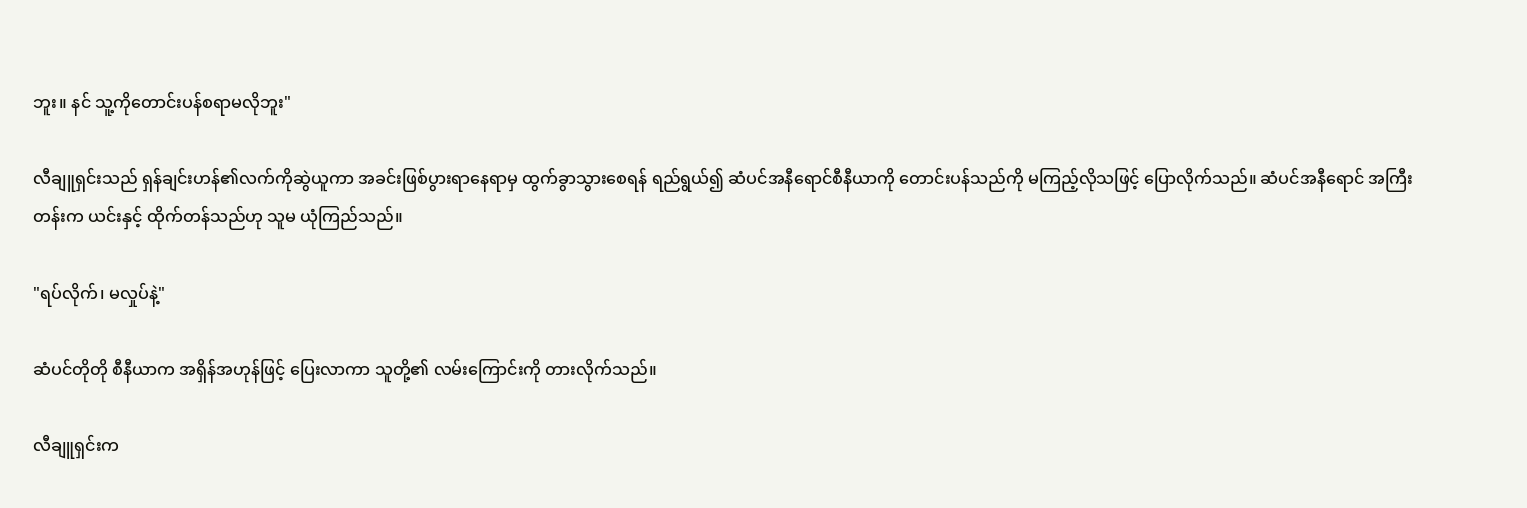ဘူး။ နင် သူ့ကိုတောင်းပန်စရာမလိုဘူး"

လီချူရှင်းသည် ရှန်ချင်းဟန်၏လက်ကိုဆွဲယူကာ အခင်းဖြစ်ပွားရာနေရာမှ ထွက်ခွာသွားစေရန် ရည်ရွယ်၍ ဆံပင်အနီရောင်စီနီယာကို တောင်းပန်သည်ကို မကြည့်လိုသဖြင့် ပြောလိုက်သည်။ ဆံပင်အနီရောင် အကြီးတန်းက ယင်းနှင့် ထိုက်တန်သည်ဟု သူမ ယုံကြည်သည်။

"ရပ်လိုက်၊ မလှုပ်နဲ့"

ဆံပင်တိုတို စီနီယာက အရှိန်အဟုန်ဖြင့် ပြေးလာကာ သူတို့၏ လမ်းကြောင်းကို တားလိုက်သည်။

လီချူရှင်းက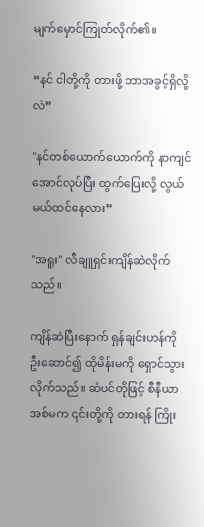မျက်မှောင်ကြုတ်လိုက်၏။

“နင် ငါတို့ကို တားဖို့ ဘာအခွင့်ရှိလို့လဲ”

"နင်တစ်ယောက်ယောက်ကို နာကျင်အောင်လုပ်ပြီး ထွက်ပြေးလို့ လွယ်မယ်ထင်နေလား”

"အရူး" လီချူရှင်းကျိန်ဆဲလိုက်သည်။

ကျိန်ဆဲပြီးနောက် ရှန်ချင်းဟန်ကို ဦးဆောင်၍ ထိုမိန်းမကို ရှောင်သွားလိုက်သည်။ ဆံပင်တိုဖြင့် စီနီယာအစ်မက ၎င်းတို့ကို တားရန် ကြိုး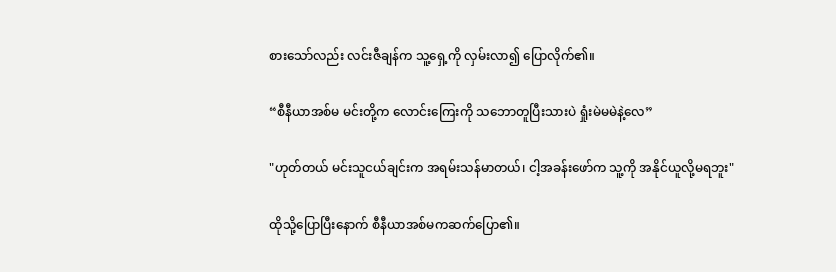စားသော်လည်း လင်းဇီချန်က သူ့ရှေ့ကို လှမ်းလာ၍ ပြောလိုက်၏။

“စီနီယာအစ်မ မင်းတို့က လောင်းကြေးကို သဘောတူပြီးသားပဲ ရှုံးမဲမမဲနဲ့လေ”

"ဟုတ်တယ် မင်းသူငယ်ချင်းက အရမ်းသန်မာတယ်၊ ငါ့အခန်းဖော်က သူ့ကို အနိုင်ယူလို့မရဘူး"

ထိုသို့ပြောပြီးနောက် စီနီယာအစ်မကဆက်ပြော၏။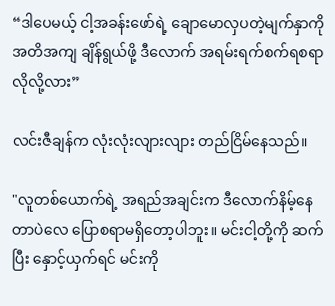“ဒါပေမယ့် ငါ့အခန်းဖော်ရဲ့ ချောမောလှပတဲ့မျက်နှာကို အတိအကျ ချိန်ရွယ်ဖို့ ဒီလောက် အရမ်းရက်စက်ရစရာ လိုလို့လား”

လင်းဇီချန်က လုံးလုံးလျားလျား တည်ငြိမ်နေသည်။

"လူတစ်ယောက်ရဲ့ အရည်အချင်းက ဒီလောက်နိမ့်နေတာပဲလေ ပြောစရာမရှိတော့ပါဘူး။ မင်းငါ့တို့ကို ဆက်ပြီး နှောင့်ယှက်ရင် မင်းကို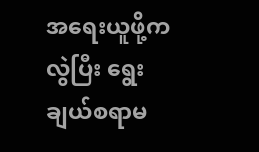အရေးယူဖို့ကလွဲပြီး ရွေးချယ်စရာမ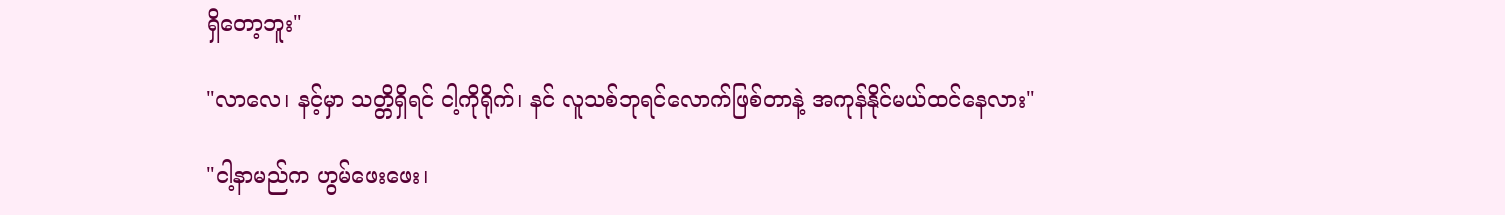ရှိတော့ဘူး"

"လာလေ၊ နင့်မှာ သတ္တိရှိရင် ငါ့ကိုရိုက်၊ နင် လူသစ်ဘုရင်လောက်ဖြစ်တာနဲ့ အကုန်နိုင်မယ်ထင်နေလား"

"ငါ့နာမည်က ဟွမ်ဖေးဖေး၊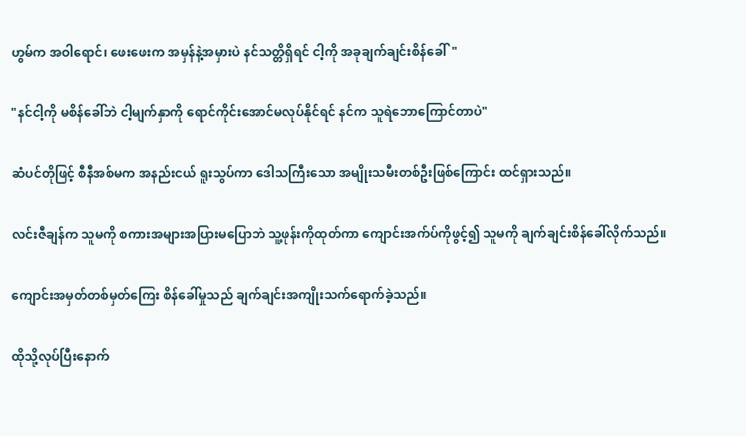ဟွမ်က အဝါရောင်၊ ဖေးဖေးက အမှန်နဲ့အမှားပဲ နင်သတ္တိရှိရင် ငါ့ကို အခုချက်ချင်းစိန်ခေါ်"

"နင်ငါ့ကို မစိန်ခေါ်ဘဲ ငါ့မျက်နှာကို ရောင်ကိုင်းအောင်မလုပ်နိုင်ရင် နင်က သူရဲဘောကြောင်တာပဲ"

ဆံပင်တိုဖြင့် စီနီအစ်မက အနည်းငယ် ရူးသွပ်ကာ ဒေါသကြီးသော အမျိုးသမီးတစ်ဦးဖြစ်ကြောင်း ထင်ရှားသည်။

လင်းဇီချန်က သူမကို စကားအများအပြားမပြောဘဲ သူ့ဖုန်းကိုထုတ်ကာ ကျောင်းအက်ပ်ကိုဖွင့်၍ သူမကို ချက်ချင်းစိန်ခေါ်လိုက်သည်။

ကျောင်းအမှတ်တစ်မှတ်ကြေး စိန်ခေါ်မှုသည် ချက်ချင်းအကျိုးသက်ရောက်ခဲ့သည်။

ထိုသို့လုပ်ပြီးနောက်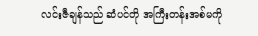လင်းဇီချန်သည် ဆံပင်တို အကြီးတန်းအစ်မကို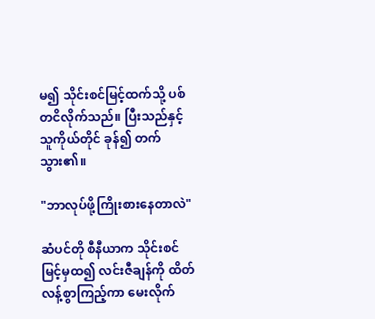မ၍ သိုင်းစင်မြင့်ထက်သို့ ပစ်တငိလိုက်သည်။ ပြီးသည်နှင့် သူကိုယ်တိုင် ခုန်၍ တက်သွား၏။

"ဘာလုပ်ဖို့ကြိုးစားနေတာလဲ"

ဆံပင်တို စီနီယာက သိုင်းစင်မြင့်မှထ၍ လင်းဇီချန်ကို ထိတ်လန့်စွာကြည့်ကာ မေးလိုက်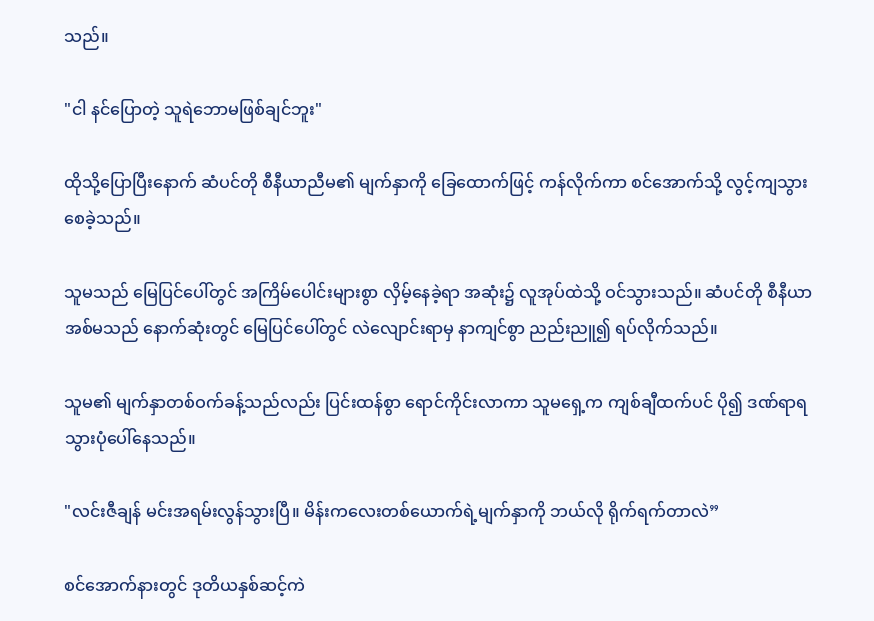သည်။

"ငါ နင်ပြောတဲ့ သူရဲဘောမဖြစ်ချင်ဘူး"

ထိုသို့ပြောပြီးနောက် ဆံပင်တို စီနီယာညီမ၏ မျက်နှာကို ခြေထောက်ဖြင့် ကန်လိုက်ကာ စင်အောက်သို့ လွင့်ကျသွားစေခဲ့သည်။

သူမသည် မြေပြင်ပေါ်တွင် အကြိမ်ပေါင်းများစွာ လှိမ့်နေခဲ့ရာ အဆုံး၌ လူအုပ်ထဲသို့ ဝင်သွားသည်။ ဆံပင်တို စီနီယာ အစ်မသည် နောက်ဆုံးတွင် မြေပြင်ပေါ်တွင် လဲလျောင်းရာမှ နာကျင်စွာ ညည်းညူ၍ ရပ်လိုက်သည်။

သူမ၏ မျက်နှာတစ်ဝက်ခန့်သည်လည်း ပြင်းထန်စွာ ရောင်ကိုင်းလာကာ သူမရှေ့က ကျစ်ချီထက်ပင် ပို၍ ဒဏ်ရာရသွားပုံပေါ်နေသည်။

"လင်းဇီချန် မင်းအရမ်းလွန်သွားပြီ။ မိန်းကလေးတစ်ယောက်ရဲ့မျက်နှာကို ဘယ်လို ရိုက်ရက်တာလဲ”

စင်အောက်နားတွင် ဒုတိယနှစ်ဆင့်ကဲ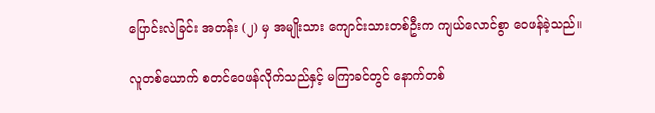ပြောင်းလဲခြင်း အတန်း (၂) မှ အမျိုးသား ကျောင်းသားတစ်ဦးက ကျယ်လောင်စွာ ဝေဖန်ခဲ့သည်။

လူတစ်ယောက် စတင်ဝေဖန်လိုက်သည်နှင့် မကြာခင်တွင် နောက်တစ်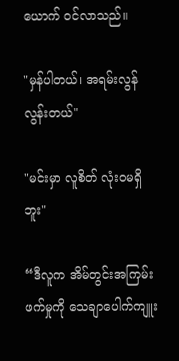ယောက် ဝင်လာသည်။

"မှန်ပါတယ်၊ အရမ်းလွန်လွန်းတယ်"

"မင်းမှာ လူစိတ် လုံးဝမရှိဘူး"

“ဒီလူက အိမ်တွင်းအကြမ်းဖက်မှုကို သေချာပေါက်ကျူး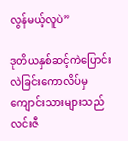လွန်မယ့်လူပဲ”

ဒုတိယနှစ်ဆင့်ကဲပြောင်းလဲခြင်းကောလိပ်မှ ကျောင်းသားများသည် လင်းဇီ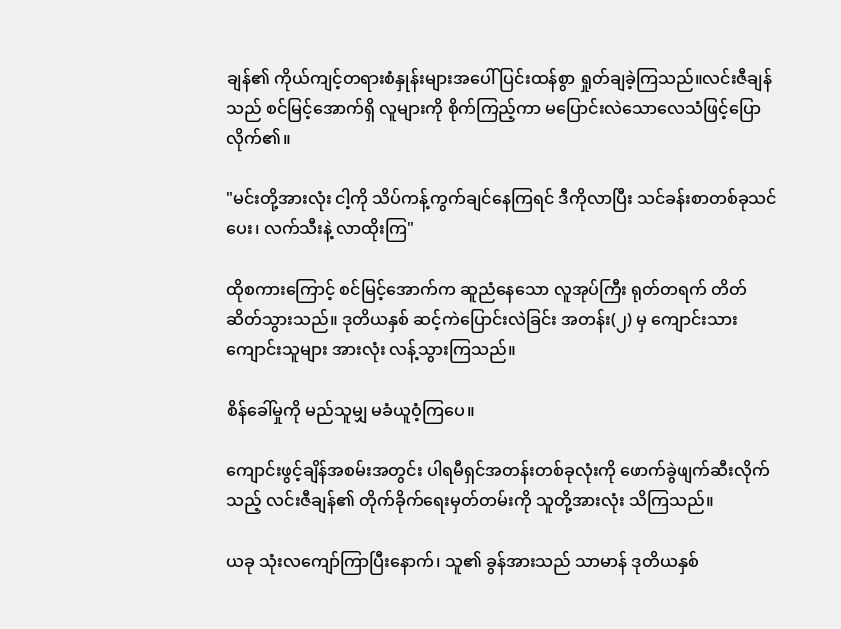ချန်၏ ကိုယ်ကျင့်တရားစံနှုန်းများအပေါ် ပြင်းထန်စွာ ရှုတ်ချခဲ့ကြသည်။လင်းဇီချန်သည် စင်မြင့်အောက်ရှိ လူများကို စိုက်ကြည့်ကာ မပြောင်းလဲသောလေသံဖြင့်ပြောလိုက်၏။

"မင်းတို့အားလုံး ငါ့ကို သိပ်ကန့်ကွက်ချင်နေကြရင် ဒီကိုလာပြီး သင်ခန်းစာတစ်ခုသင်ပေး၊ လက်သီးနဲ့ လာထိုးကြ"

ထိုစကားကြောင့် စင်မြင့်အောက်က ဆူညံနေသော လူအုပ်ကြီး ရုတ်တရက် တိတ်ဆိတ်သွားသည်။ ဒုတိယနှစ် ဆင့်ကဲပြောင်းလဲခြင်း အတန်း(၂) မှ ကျောင်းသား ကျောင်းသူများ အားလုံး လန့်သွားကြသည်။

စိန်ခေါ်မှုကို မည်သူမျှ မခံယူဝံ့ကြပေ။

ကျောင်းဖွင့်ချိန်အစမ်းအတွင်း ပါရမီရှင်အတန်းတစ်ခုလုံးကို ဖောက်ခွဲဖျက်ဆီးလိုက်သည့် လင်းဇီချန်၏ တိုက်ခိုက်ရေးမှတ်တမ်းကို သူတို့အားလုံး သိကြသည်။

ယခု သုံးလကျော်ကြာပြီးနောက်၊ သူ၏ ခွန်အားသည် သာမာန် ဒုတိယနှစ်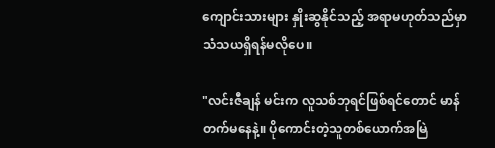ကျောင်းသားများ နှိုးဆွနိုင်သည့် အရာမဟုတ်သည်မှာ သံသယရှိရန်မလိုပေ။

"လင်းဇီချန် မင်းက လူသစ်ဘုရင်ဖြစ်ရင်တောင် မာန်တက်မနေနဲ့။ ပိုကောင်းတဲ့သူတစ်ယောက်အမြဲ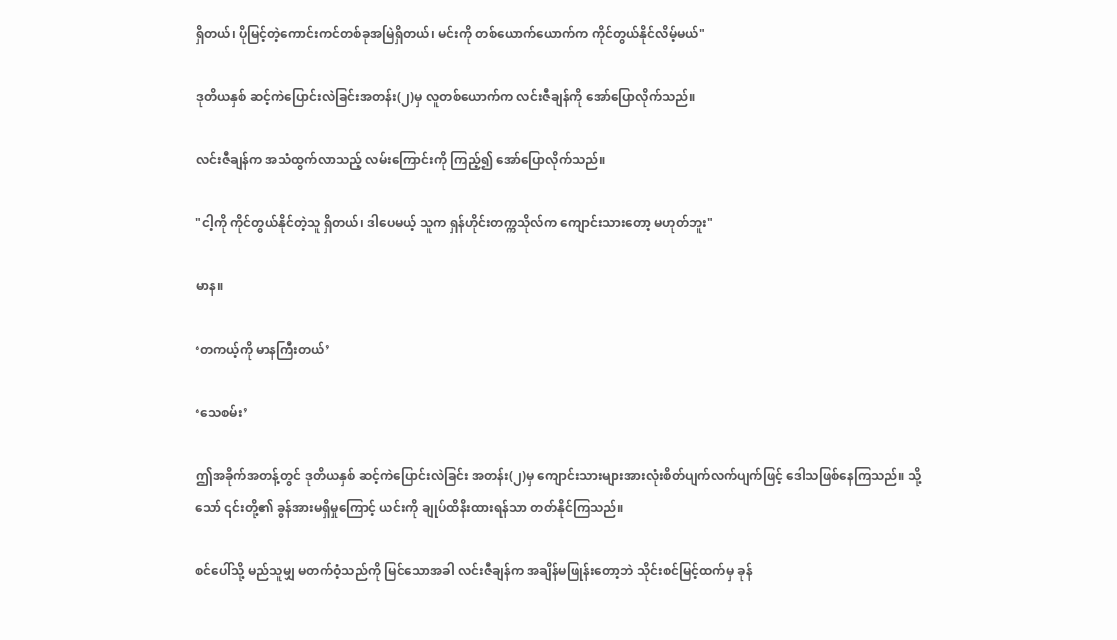ရှိတယ်၊ ပိုမြင့်တဲ့ကောင်းကင်တစ်ခုအမြဲရှိတယ်၊ မင်းကို တစ်ယောက်ယောက်က ကိုင်တွယ်နိုင်လိမ့်မယ်"

ဒုတိယနှစ် ဆင့်ကဲပြောင်းလဲခြင်းအတန်း(၂)မှ လူတစ်ယောက်က လင်းဇီချန်ကို အော်ပြောလိုက်သည်။

လင်းဇီချန်က အသံထွက်လာသည့် လမ်းကြောင်းကို ကြည့်၍ အော်ပြောလိုက်သည်။

"ငါ့ကို ကိုင်တွယ်နိုင်တဲ့သူ ရှိတယ်၊ ဒါပေမယ့် သူက ရှန်ဟိုင်းတက္ကသိုလ်က ကျောင်းသားတော့ မဟုတ်ဘူး"

မာန။

‘တကယ့်ကို မာနကြီးတယ်’

‘သေစမ်း’

ဤအခိုက်အတန့်တွင် ဒုတိယနှစ် ဆင့်ကဲပြောင်းလဲခြင်း အတန်း(၂)မှ ကျောင်းသားများအားလုံးစိတ်ပျက်လက်ပျက်ဖြင့် ဒေါသဖြစ်နေကြသည်။ သို့သော် ၎င်းတို့၏ ခွန်အားမရှိမှုကြောင့် ယင်းကို ချုပ်ထိနိးထားရန်သာ တတ်နိုင်ကြသည်။

စင်ပေါ်သို့ မည်သူမျှ မတက်ဝံ့သည်ကို မြင်သောအခါ လင်းဇီချန်က အချိန်မဖြုန်းတော့ဘဲ သိုင်းစင်မြင့်ထက်မှ ခုန်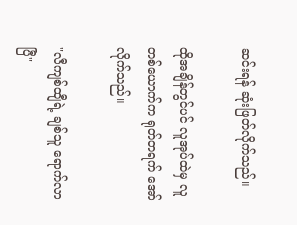ဆင်းရန် ဆုံးဖြတ်လိုက်သည်။

ထိုအချိန်တွင်ပင် လူအုပ်ထဲမှ လူတစ်ယောက်က ရုတ်တရက် အော်လိုက်သည်။

"လီကျစ်ထျီရဲ့ ချစ်သူ ရောက်လာပြီ"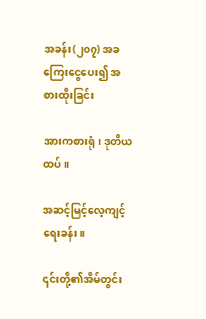အခန်း(၂၀၇) အခကြေးငွေပေး၍ အစားထိုးခြင်း

အားကစားရုံ၊ ဒုတိယထပ်။

အဆင့်မြင့်လေ့ကျင့်ရေးခန်း။

၎င်းတို့၏အိမ်တွင်း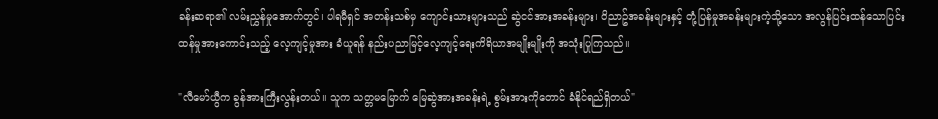ခန်းဆရာ၏ လမ်းညွှန်မှုအောက်တွင်၊ ပါရမီရှင် အတန်းသစ်မှ ကျောင်းသားများသည် ဆွဲငင်အားအခန်းများ၊ ဝိညာဥ်အခန်းများနှင့် တုံ့ပြန်မှုအခန်းများကဲ့သို့သော အလွန်ပြင်းထန်သောပြင်းထန်မှုအားကောင်းသည့် လေ့ကျင့်မှုအား ခံယူရန် နည်းပညာမြင့်လေ့ကျင့်ရေးကိရိယာအမျိုးမျိုးကို အသုံးပြုကြသည်။

"လီမော်ယွီက ခွန်အားကြီးလွန်းတယ်။ သူက သတ္တမမြောက် မြေဆွဲအားအခန်းရဲ့ စွမ်းအားကိုတောင် ခံနိုင်ရည်ရှိတယ်"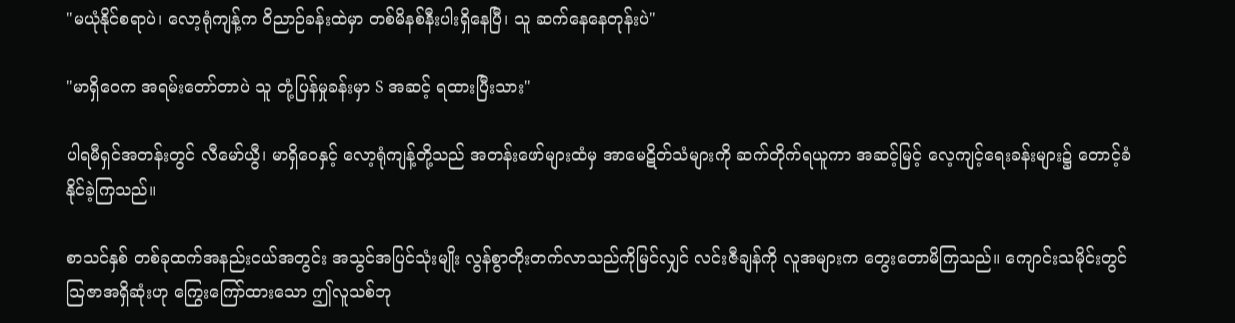"မယုံနိုင်စရာပဲ၊ လော့ရုံကျန့်က ဝိညာဉ်ခန်းထဲမှာ တစ်မိနစ်နီးပါးရှိနေပြီ၊ သူ ဆက်နေနေတုန်းပဲ"

"မာရှိဝေက အရမ်းတော်တာပဲ သူ တုံ့ပြန်မှုခန်းမှာ S အဆင့် ရထားပြီးသား"

ပါရမီရှင်အတန်းတွင် လီမော်ယွီ၊ မာရှိဝေနှင့် လော့ရုံကျန့်တို့သည် အတန်းဖော်များထံမှ အာမေဋိတ်သံများကို ဆက်တိုက်ရယူကာ အဆင့်မြင့် လေ့ကျင့်ရေးခန်းများ၌ တောင့်ခံနိုင်ခဲ့ကြသည်။

စာသင်နှစ် တစ်ခုထက်အနည်းငယ်အတွင်း အသွင်အပြင်သုံးမျိုး လွန်စွာတိုးတက်လာသည်ကိုမြင်လျှင် လင်းဇီချန်ကို လူအများက တွေးတောမိကြသည်။ ကျောင်းသမိုင်းတွင် သြဇာအရှိဆုံးဟု ကြွေးကြော်ထားသော ဤလူသစ်ဘု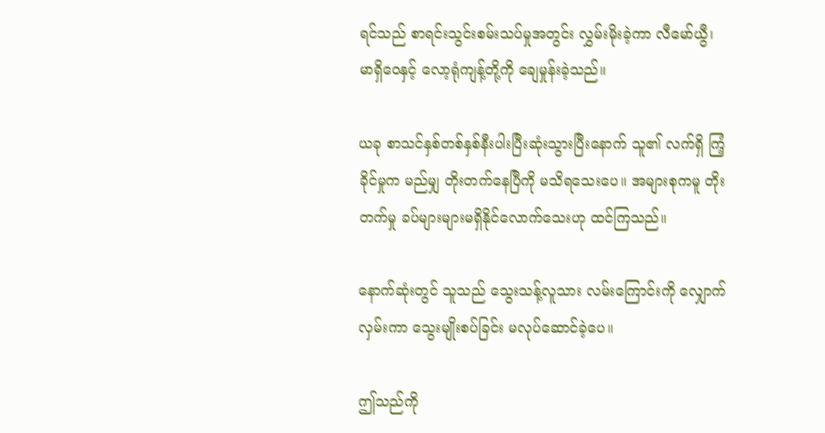ရင်သည် စာရင်းသွင်းစမ်းသပ်မှုအတွင်း လွှမ်းမိုးခဲ့ကာ လီမော်ယွီ၊ မာရှိဝေနှင့် လော့ရုံကျန့်တို့ကို ချေမှုန်းခဲ့သည်။

ယခု စာသင်နှစ်တစ်နှစ်နီးပါးပြီးဆုံးသွားပြီးနောက် သူ၏ လက်ရှိ ကြံ့ခိုင်မှုက မည်မျှ တိုးတက်နေပြီကို မသိရသေးပေ။ အများစုကမူ တိုးတက်မှု ခပ်များများမရှိနိုင်လောက်သေးဟု ထင်ကြသည်။

နောက်ဆုံးတွင် သူသည် သွေးသန့်လူသား လမ်းကြောင်းကို လျှောက်လှမ်းကာ သွေးမျိုးစပ်ခြင်း မလုပ်ဆောင်ခဲ့ပေ။

ဤသည်ကို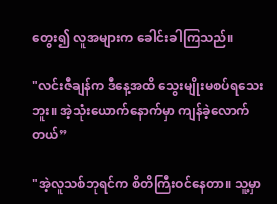တွေး၍ လူအများက ခေါင်းခါကြသည်။

"လင်းဇီချန်က ဒီနေ့အထိ သွေးမျိုးမစပ်ရသေးဘူး။ အဲ့သုံးယောက်နောက်မှာ ကျန်ခဲ့လောက်တယ်”

"အဲ့လူသစ်ဘုရင်က စိတိကြီးဝင်နေတာ။ သူ့မှာ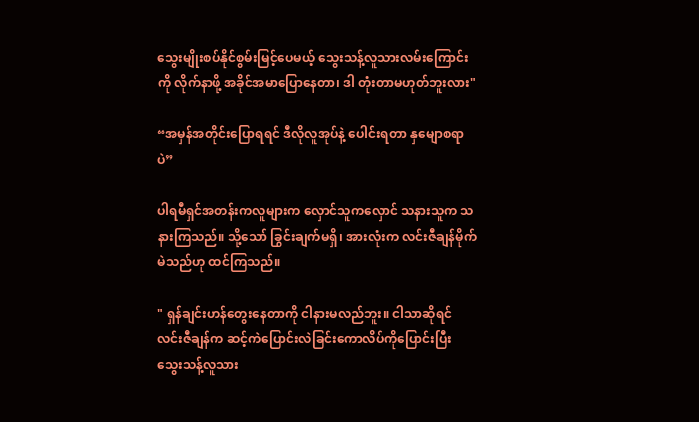သွေးမျိုးစပ်နိုင်စွမ်းမြင့်ပေမယ့် သွေးသန့်လူသားလမ်းကြောင်းကို လိုက်နာဖို့ အခိုင်အမာပြောနေတာ၊ ဒါ တုံးတာမဟုတ်ဘူးလား"

“အမှန်အတိုင်းပြောရရင် ဒီလိုလူအုပ်နဲ့ ပေါင်းရတာ နှမျောစရာပဲ”

ပါရမီရှင်အတန်းကလူများက လှောင်သူကလှောင် သနားသူက သနားကြသည်။ သို့သော် ခြွင်းချက်မရှိ၊ အားလုံးက လင်းဇီချန်မိုက်မဲသည်ဟု ထင်ကြသည်။

" ရှန်ချင်းဟန်တွေးနေတာကို ငါနားမလည်ဘူး။ ငါသာဆိုရင် လင်းဇီချန်က ဆင့်ကဲပြောင်းလဲခြင်းကောလိပ်ကိုပြောင်းပြီး သွေးသန့်လူသား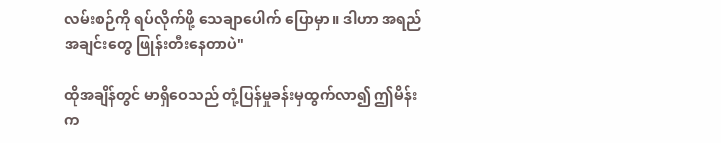လမ်းစဉ်ကို ရပ်လိုက်ဖို့ သေချာပေါက် ပြောမှာ။ ဒါဟာ အရည်အချင်းတွေ ဖြုန်းတီးနေတာပဲ"

ထိုအချိန်တွင် မာရှိဝေသည် တုံ့ပြန်မှုခန်းမှထွက်လာ၍ ဤမိန်းက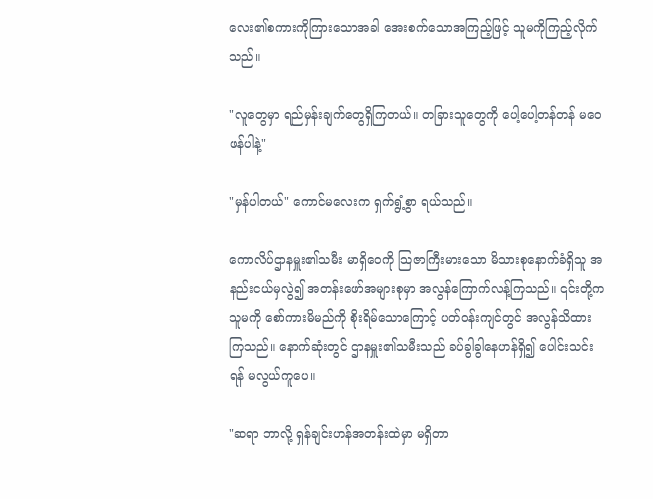လေး၏စကားကိုကြားသောအခါ အေးစက်သောအကြည့်ဖြင့် သူမကိုကြည့်လိုက်သည်။

"လူတွေမှာ ရည်မှန်းချက်တွေရှိကြတယ်။ တခြားသူတွေကို ပေါ့ပေါ့တန်တန် မဝေဖန်ပါနဲ့"

"မှန်ပါတယ်" ကောင်မလေးက ရှက်ရွံ့စွာ ရယ်သည်။

ကောလိပ်ဌာနမှူး၏သမီး မာရှိဝေကို သြဇာကြီးမားသော မိသားစုနောက်ခံရှိသူ အနည်းငယ်မှလွဲ၍ အတန်းဖော်အများစုမှာ အလွန်ကြောက်လန့်ကြသည်။ ၎င်းတို့က သူမကို စော်ကားမိမည်ကို စိုးရိမ်သောကြောင့် ပတ်ဝန်းကျင်တွင် အလွန်သိထားကြသည်။ နောက်ဆုံးတွင် ဌာနမှူး၏သမီးသည် ခပ်ခွါခွါနေဟန်ရှိ၍ ပေါင်းသင်းရန် မလွယ်ကူပေ။

"ဆရာ ဘာလို့ ရှန်ချင်းဟန်အတန်းထဲမှာ မရှိတာ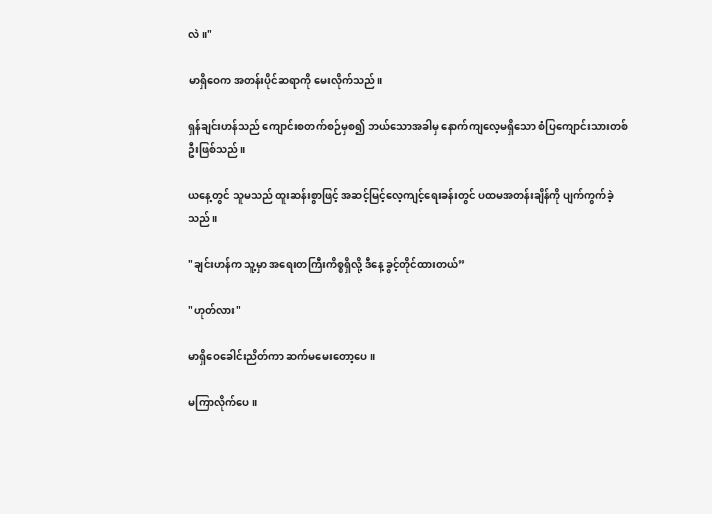လဲ။"

မာရှိဝေက အတန်းပိုင်ဆရာကို မေးလိုက်သည်။

ရှန်ချင်းဟန်သည် ကျောင်းစတက်စဉ်မှစ၍ ဘယ်သောအခါမှ နောက်ကျလေ့မရှိသော စံပြကျောင်းသားတစ်ဦးဖြစ်သည်။

ယနေ့တွင် သူမသည် ထူးဆန်းစွာဖြင့် အဆင့်မြင့်လေ့ကျင့်ရေးခန်းတွင် ပထမအတန်းချိန်ကို ပျက်ကွက်ခဲ့သည်။

"ချင်းဟန်က သူ့မှာ အရေးတကြီးကိစ္စရှိလို့ ဒီနေ့ ခွင့်တိုင်ထားတယ်”

"ဟုတ်လား"

မာရှိဝေခေါင်းညိတ်ကာ ဆက်မမေးတော့ပေ။

မကြာလိုက်ပေ။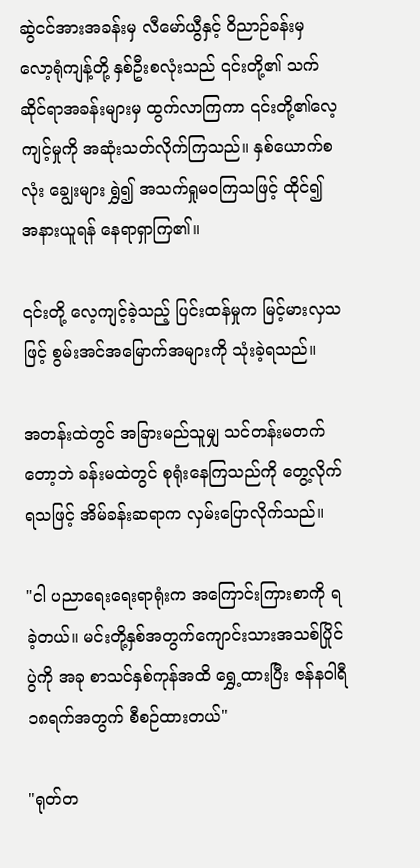ဆွဲငင်အားအခန်းမှ လီမော်ယွီနှင့် ဝိညာဉ်ခန်းမှ လော့ရုံကျန့်တို့ နှစ်ဦးစလုံးသည် ၎င်းတို့၏ သက်ဆိုင်ရာအခန်းများမှ ထွက်လာကြကာ ၎င်းတို့၏လေ့ကျင့်မှုကို အဆုံးသတ်လိုက်ကြသည်။ နှစ်ယောက်စလုံး ချွေးများ ရွှဲ၍ အသက်ရှုမဝကြသဖြင့် ထိုင်၍ အနားယူရန် နေရာရှာကြ၏။

၎င်းတို့ လေ့ကျင့်ခဲ့သည့် ပြင်းထန်မှုက မြင့်မားလှသဖြင့် စွမ်းအင်အမြောက်အများကို သုံးခဲ့ရသည်။

အတန်းထဲတွင် အခြားမည်သူမျှ သင်တန်းမတက်တော့ဘဲ ခန်းမထဲတွင် စုရုံးနေကြသည်ကို တွေ့လိုက်ရသဖြင့် အိမ်ခန်းဆရာက လှမ်းပြောလိုက်သည်။

"ငါ ပညာရေးရေးရာရုံးက အကြောင်းကြားစာကို ရခဲ့တယ်။ မင်းတို့နှစ်အတွက်ကျောင်းသားအသစ်ပြိုင်ပွဲကို အခု စာသင်နှစ်ကုန်အထိ ရွှေ့ထားပြီး ဇန်နဝါရီ ၁၈ရက်အတွက် စီစဉ်ထားတယ်"

"ရုတ်တ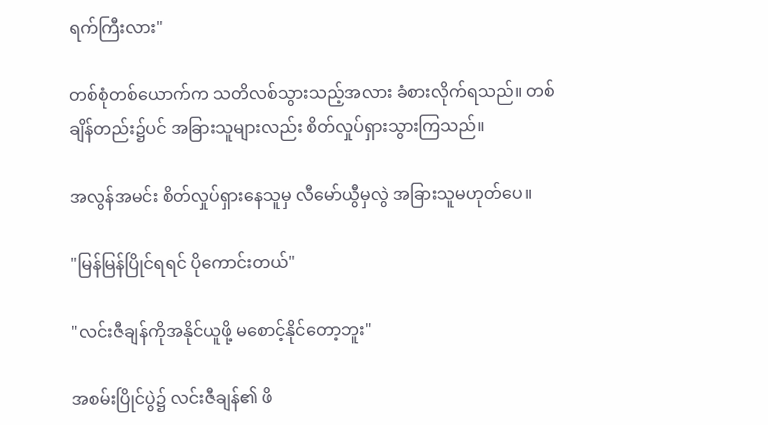ရက်ကြီးလား"

တစ်စုံတစ်ယောက်က သတိလစ်သွားသည့်အလား ခံစားလိုက်ရသည်။ တစ်ချိန်တည်း၌ပင် အခြားသူများလည်း စိတ်လှုပ်ရှားသွားကြသည်။

အလွန်အမင်း စိတ်လှုပ်ရှားနေသူမှ လီမော်ယွီမှလွဲ အခြားသူမဟုတ်ပေ။

"မြန်မြန်ပြိုင်ရရင် ပိုကောင်းတယ်"

"လင်းဇီချန်ကိုအနိုင်ယူဖို့ မစောင့်နိုင်တော့ဘူး"

အစမ်းပြိုင်ပွဲ၌ လင်းဇီချန်၏ ဖိ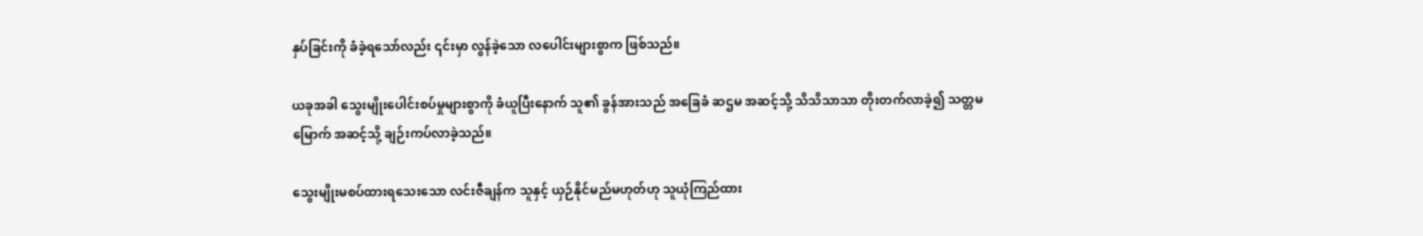နှပ်ခြင်းကို ခံခဲ့ရသော်လည်း ၎င်းမှာ လွန်ခဲ့သော လပေါင်းများစွာက ဖြစ်သည်။

ယခုအခါ သွေးမျိုးပေါင်းစပ်မှုများစွာကို ခံယူပြီးနောက် သူ၏ ခွန်အားသည် အခြေခံ ဆဌမ အဆင့်သို့ သိသိသာသာ တိုးတက်လာခဲ့၍ သတ္တမမြောက် အဆင့်သို့ ချဉ်းကပ်လာခဲ့သည်။

သွေးမျိုးမစပ်ထားရသေးသော လင်းဇီချန်က သူနှင့် ယှဉ်နိုင်မည်မဟုတ်ဟု သူယုံကြည်ထား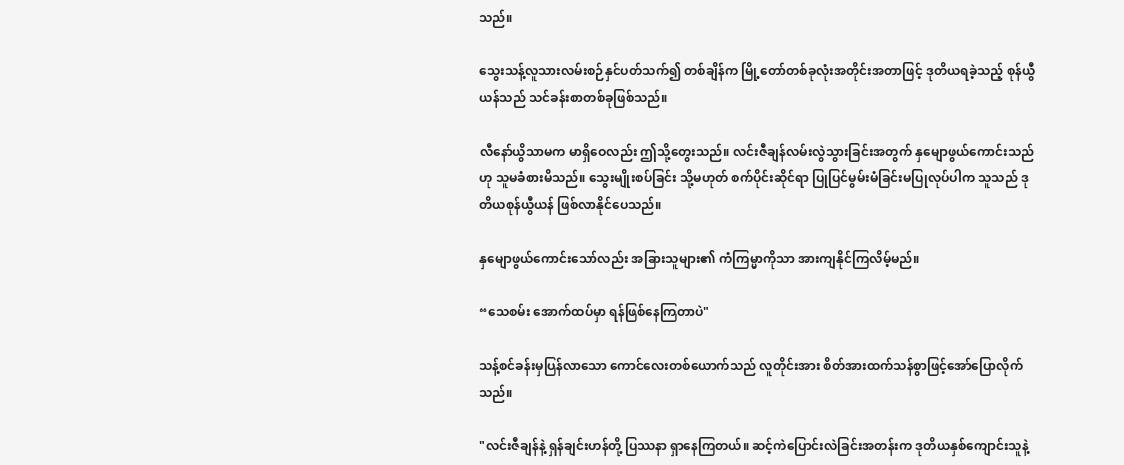သည်။

သွေးသန့်လူသားလမ်းစဉ်နှင်ပတ်သက်၍ တစ်ချိန်က မြို့တော်တစ်ခုလုံးအတိုင်းအတာဖြင့် ဒုတိယရခဲ့သည့် စုန်ယွီယန်သည် သင်ခန်းစာတစ်ခုဖြစ်သည်။

လီနော်ယွိသာမက မာရှိဝေလည်း ဤသို့တွေးသည်။ လင်းဇီချန်လမ်းလွဲသွားခြင်းအတွက် နှမျောဖွယ်ကောင်းသည်ဟု သူမခံစားမိသည်။ သွေးမျိုးစပ်ခြင်း သို့မဟုတ် စက်ပိုင်းဆိုင်ရာ ပြုပြင်မွမ်းမံခြင်းမပြုလုပ်ပါက သူသည် ဒုတိယစုန်ယွီယန် ဖြစ်လာနိုင်ပေသည်။

နှမျောဖွယ်ကောင်းသော်လည်း အခြားသူများ၏ ကံကြမ္မာကိုသာ အားကျနိုင်ကြလိမ့်မည်။

“သေစမ်း အောက်ထပ်မှာ ရန်ဖြစ်နေကြတာပဲ"

သန့်စင်ခန်းမှပြန်လာသော ကောင်လေးတစ်ယောက်သည် လူတိုင်းအား စိတ်အားထက်သန်စွာဖြင့်အော်ပြောလိုက်သည်။

"လင်းဇီချန်နဲ့ ရှန်ချင်းဟန်တို့ ပြဿနာ ရှာနေကြတယ်။ ဆင့်ကဲပြောင်းလဲခြင်းအတန်းက ဒုတိယနှစ်ကျောင်းသူနဲ့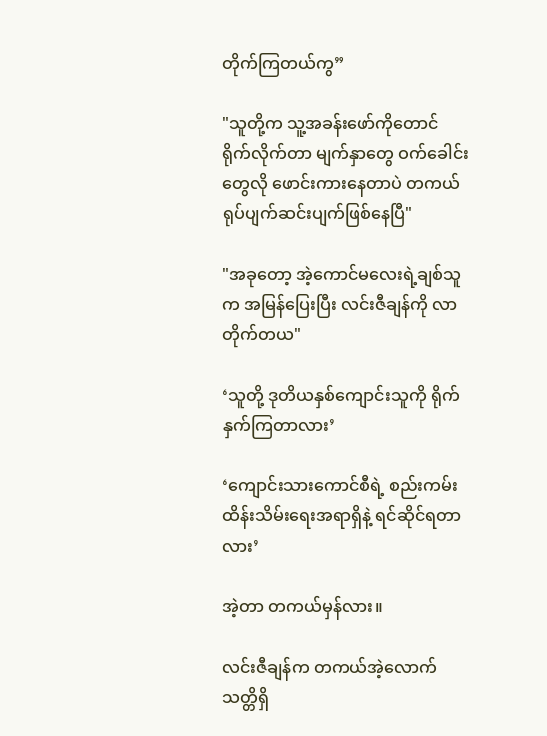တိုက်ကြတယ်ကွ”

"သူတို့က သူ့အခန်းဖော်ကိုတောင် ရိုက်လိုက်တာ မျက်နှာတွေ ဝက်ခေါင်းတွေလို ဖောင်းကားနေတာပဲ တကယ် ရုပ်ပျက်ဆင်းပျက်ဖြစ်နေပြီ"

"အခုတော့ အဲ့ကောင်မလေးရဲ့ချစ်သူက အမြန်ပြေးပြီး လင်းဇီချန်ကို လာတိုက်တယ"

‘သူတို့ ဒုတိယနှစ်ကျောင်းသူကို ရိုက်နှက်ကြတာလား’

‘ကျောင်းသားကောင်စီရဲ့ စည်းကမ်းထိန်းသိမ်းရေးအရာရှိနဲ့ ရင်ဆိုင်ရတာလား’

အဲ့တာ တကယ်မှန်လား။

လင်းဇီချန်က တကယ်အဲ့လောက် သတ္တိရှိ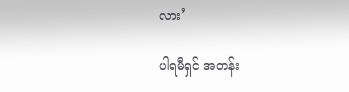လား’

ပါရမီရှင် အတန်း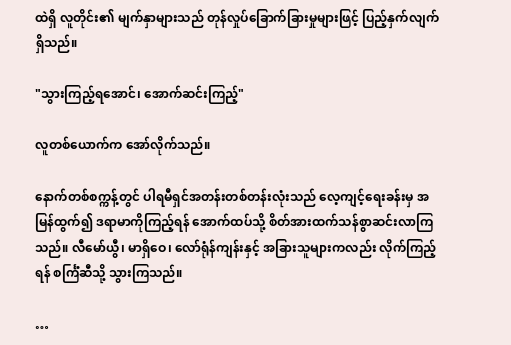ထဲရှိ လူတိုင်း၏ မျက်နှာများသည် တုန်လှုပ်ခြောက်ခြားမှုများဖြင့် ပြည့်နှက်လျက်ရှိသည်။

"သွားကြည့်ရအောင်၊ အောက်ဆင်းကြည့်"

လူတစ်ယောက်က အော်လိုက်သည်။

နောက်တစ်စက္ကန့်တွင် ပါရမီရှင်အတန်းတစ်တန်းလုံးသည် လေ့ကျင့်ရေးခန်းမှ အမြန်ထွက်၍ ဒရာမာကိုကြည့်ရန် အောက်ထပ်သို့ စိတ်အားထက်သန်စွာဆင်းလာကြသည်။ လီမော်ယွီ၊ မာရှိဝေ၊ လော်ရုံန်ကျန်းနှင့် အခြားသူများကလည်း လိုက်ကြည့်ရန် စင်္ကြံဆီသို့ သွားကြသည်။

…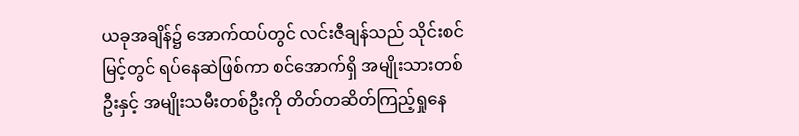ယခုအချိန်၌ အောက်ထပ်တွင် လင်းဇီချန်သည် သိုင်းစင်မြင့်တွင် ရပ်နေဆဲဖြစ်ကာ စင်အောက်ရှိ အမျိုးသားတစ်ဦးနှင့် အမျိုးသမီးတစ်ဦးကို တိတ်တဆိတ်ကြည့်ရှုနေ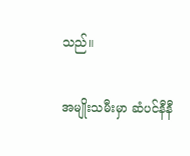သည်။

အမျိုးသမီးမှာ ဆံပင်နီနီ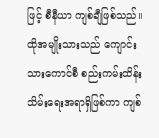ဖြင့် စီနီယာ ကျစ်ချီဖြစ်သည်။ ထိုအမျိုးသားသည် ကျောင်းသားကောင်စီ စည်းကမ်းထိန်းသိမ်းရေးအရာရှိဖြစ်ကာ ကျစ်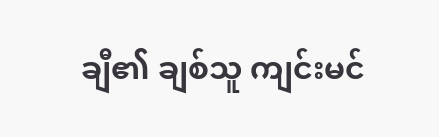ချီ၏ ချစ်သူ ကျင်းမင်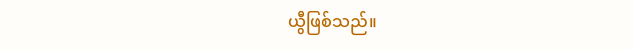ယွီဖြစ်သည်။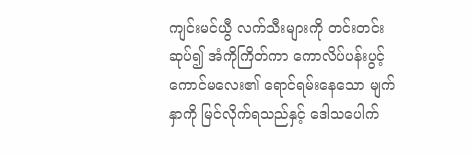ကျင်းမင်ယွီ လက်သီးများကို တင်းတင်းဆုပ်၍ အံကိုကြိတ်ကာ ကောလိပ်ပန်းပွင့်ကောင်မလေး၏ ရောင်ရမ်းနေသော မျက်နှာကို မြင်လိုက်ရသည်နှင့် ဒေါသပေါက်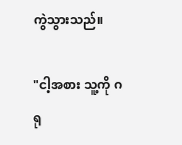ကွဲသွားသည်။

"ငါ့အစား သူ့ကို ဂရု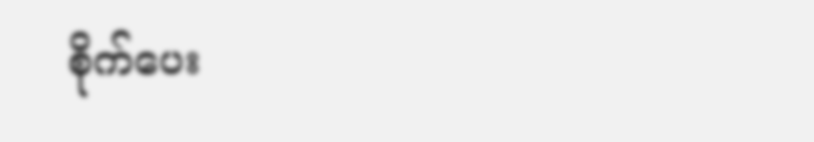စိုက်ပေး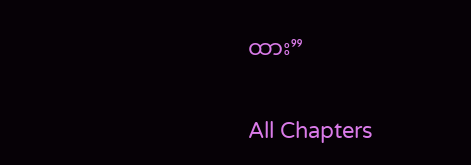ထား”

All Chapters